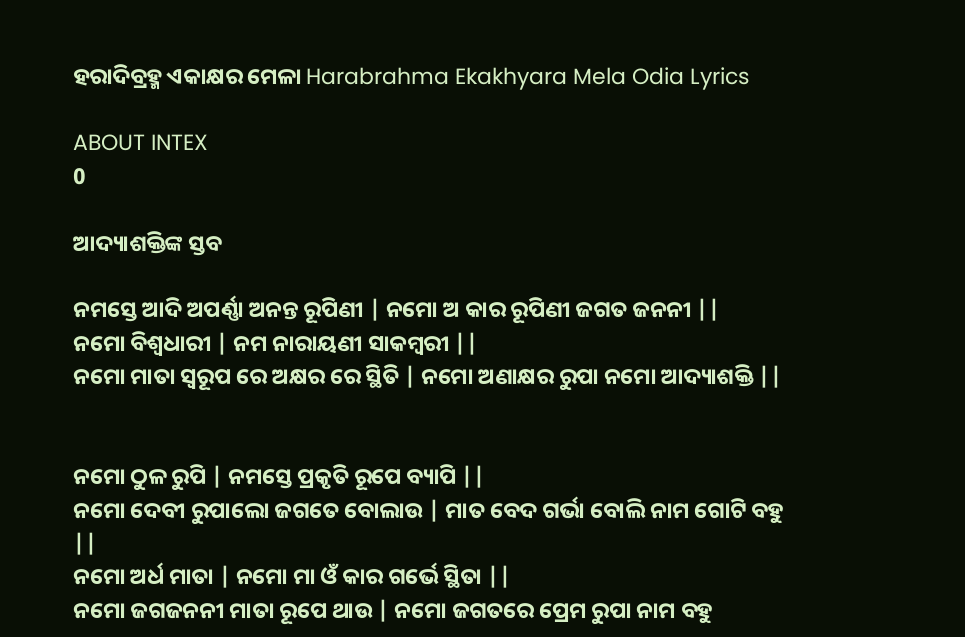ହରାଦିବ୍ରହ୍ମ ଏକାକ୍ଷର ମେଳା Harabrahma Ekakhyara Mela Odia Lyrics

ABOUT INTEX
0

ଆଦ୍ୟାଶକ୍ତିଙ୍କ ସ୍ତବ

ନମସ୍ତେ ଆଦି ଅପର୍ଣ୍ଣା ଅନନ୍ତ ରୂପିଣୀ | ନମୋ ଅ କାର ରୂପିଣୀ ଜଗତ ଜନନୀ ||
ନମୋ ବିଶ୍ଵଧାରୀ | ନମ ନାରାୟଣୀ ସାକମ୍ବରୀ ||
ନମୋ ମାତା ସ୍ୱରୂପ ରେ ଅକ୍ଷର ରେ ସ୍ଥିତି | ନମୋ ଅଣାକ୍ଷର ରୁପା ନମୋ ଆଦ୍ୟାଶକ୍ତି ||


ନମୋ ଠୁଳ ରୁପି | ନମସ୍ତେ ପ୍ରକୃତି ରୂପେ ବ୍ୟାପି ||
ନମୋ ଦେବୀ ରୁପାଲୋ ଜଗତେ ବୋଲାଉ | ମାତ ବେଦ ଗର୍ଭା ବୋଲି ନାମ ଗୋଟି ବହୁ ||
ନମୋ ଅର୍ଧ ମାତା | ନମୋ ମା ଓଁ କାର ଗର୍ଭେ ସ୍ଥିତା ||
ନମୋ ଜଗଜନନୀ ମାତା ରୂପେ ଥାଉ | ନମୋ ଜଗତରେ ପ୍ରେମ ରୁପା ନାମ ବହୁ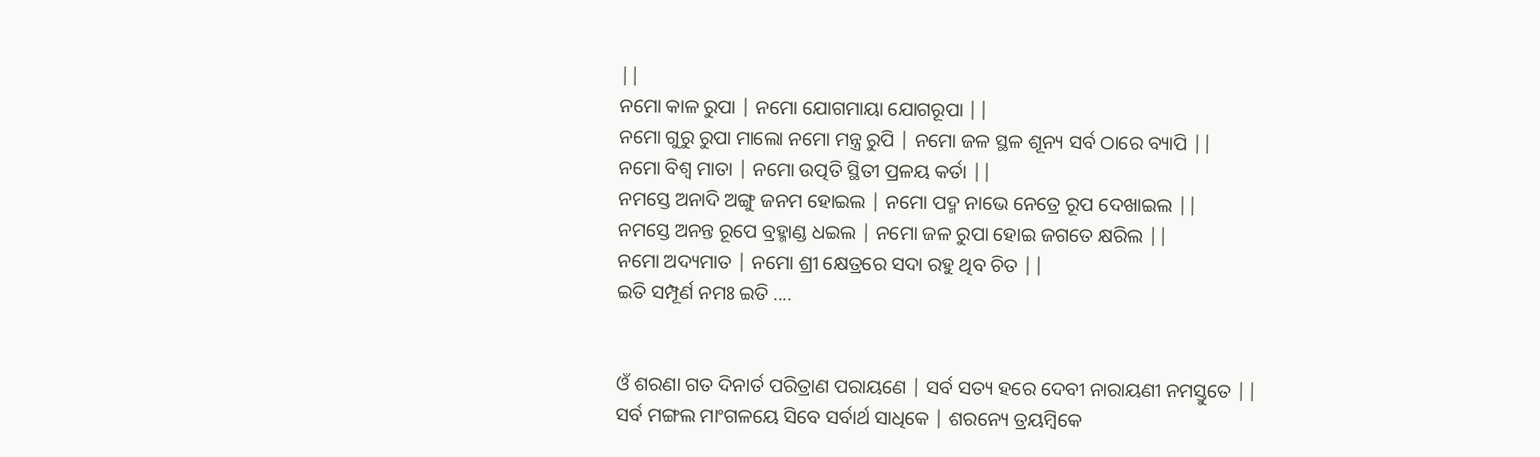||
ନମୋ କାଳ ରୁପା | ନମୋ ଯୋଗମାୟା ଯୋଗରୂପା ||
ନମୋ ଗୁରୁ ରୁପା ମାଲୋ ନମୋ ମନ୍ତ୍ର ରୁପି | ନମୋ ଜଳ ସ୍ଥଳ ଶୂନ୍ୟ ସର୍ବ ଠାରେ ବ୍ୟାପି ||
ନମୋ ବିଶ୍ୱ ମାତା | ନମୋ ଉତ୍ପତି ସ୍ଥିତୀ ପ୍ରଳୟ କର୍ତା ||
ନମସ୍ତେ ଅନାଦି ଅଙ୍ଗୁ ଜନମ ହୋଇଲ | ନମୋ ପଦ୍ମ ନାଭେ ନେତ୍ରେ ରୂପ ଦେଖାଇଲ ||
ନମସ୍ତେ ଅନନ୍ତ ରୂପେ ବ୍ରହ୍ମାଣ୍ଡ ଧଇଲ | ନମୋ ଜଳ ରୁପା ହୋଇ ଜଗତେ କ୍ଷରିଲ ||
ନମୋ ଅଦ୍ୟମାତ | ନମୋ ଶ୍ରୀ କ୍ଷେତ୍ରରେ ସଦା ରହୁ ଥିବ ଚିତ ||
ଇତି ସମ୍ପୂର୍ଣ ନମଃ ଇତି ....


ଓଁ ଶରଣା ଗତ ଦିନାର୍ତ ପରିତ୍ରାଣ ପରାୟଣେ | ସର୍ବ ସତ୍ୟ ହରେ ଦେବୀ ନାରାୟଣୀ ନମସ୍ତୁତେ ||
ସର୍ବ ମଙ୍ଗଲ ମାଂଗଳୟେ ସିବେ ସର୍ବାର୍ଥ ସାଧିକେ | ଶରନ୍ୟେ ତ୍ରୟମ୍ଵିକେ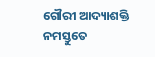ଗୌରୀ ଆଦ୍ୟାଶକ୍ତି ନମସ୍ତୁତେ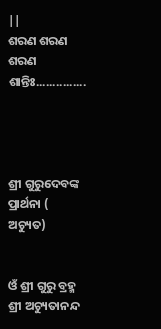||
ଶରଣ ଶରଣ ଶରଣ ଶାନ୍ତିଃ...............




ଶ୍ରୀ ଗୁରୁଦେବଙ୍କ ପ୍ରାର୍ଥନା ( ଅଚ୍ୟୁତ)


ଓଁ ଶ୍ରୀ ଗୁରୁ ବ୍ରହ୍ମ ଶ୍ରୀ ଅଚ୍ୟୁତାନନ୍ଦ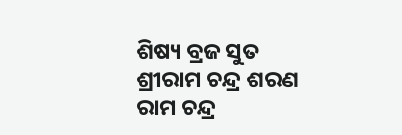ଶିଷ୍ୟ ବ୍ରଜ ସୁତ
ଶ୍ରୀରାମ ଚନ୍ଦ୍ର ଶରଣ ରାମ ଚନ୍ଦ୍ର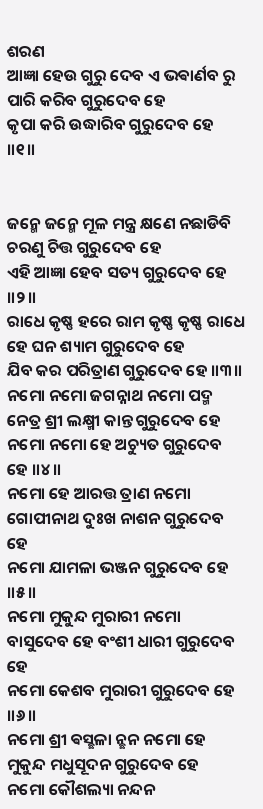ଶରଣ
ଆଜ୍ଞା ହେଉ ଗୁରୁ ଦେବ ଏ ଭଵାର୍ଣବ ରୁ ପାରି କରିବ ଗୁରୁଦେବ ହେ
କୃପା କରି ଉଦ୍ଧାରିବ ଗୁରୁଦେବ ହେ ॥୧॥


ଜନ୍ମେ ଜନ୍ମେ ମୂଳ ମନ୍ତ୍ର କ୍ଷଣେ ନଛାଡିବି ଚରଣୁ ଚିତ୍ତ ଗୁରୁଦେବ ହେ
ଏହି ଆଜ୍ଞା ହେବ ସତ୍ୟ ଗୁରୁଦେବ ହେ ॥୨॥
ରାଧେ କୃଷ୍ଣ ହରେ ରାମ କୃଷ୍ଣ କୃଷ୍ଣ ରାଧେ ହେ ଘନ ଶ୍ୟାମ ଗୁରୁଦେବ ହେ
ଯିବ କର ପରିତ୍ରାଣ ଗୁରୁଦେବ ହେ ॥୩॥
ନମୋ ନମୋ ଜଗନ୍ନାଥ ନମୋ ପଦ୍ମ ନେତ୍ର ଶ୍ରୀ ଲକ୍ଷ୍ମୀ କାନ୍ତ ଗୁରୁଦେବ ହେ
ନମୋ ନମୋ ହେ ଅଚ୍ୟୁତ ଗୁରୁଦେବ ହେ ॥୪॥
ନମୋ ହେ ଆରତ୍ତ ତ୍ରାଣ ନମୋ ଗୋପୀନାଥ ଦୁଃଖ ନାଶନ ଗୁରୁଦେବ ହେ
ନମୋ ଯାମଳା ଭଞ୍ଜନ ଗୁରୁଦେବ ହେ ॥୫॥
ନମୋ ମୁକୁନ୍ଦ ମୁରାରୀ ନମୋ ବାସୁଦେବ ହେ ବଂଶୀ ଧାରୀ ଗୁରୁଦେବ ହେ
ନମୋ କେଶବ ମୁରାରୀ ଗୁରୁଦେବ ହେ ॥୬॥
ନମୋ ଶ୍ରୀ ଵସ୍ଛଳା ନ୍ଛନ ନମୋ ହେ ମୁକୁନ୍ଦ ମଧୁସୂଦନ ଗୁରୁଦେବ ହେ
ନମୋ କୌଶଲ୍ୟା ନନ୍ଦନ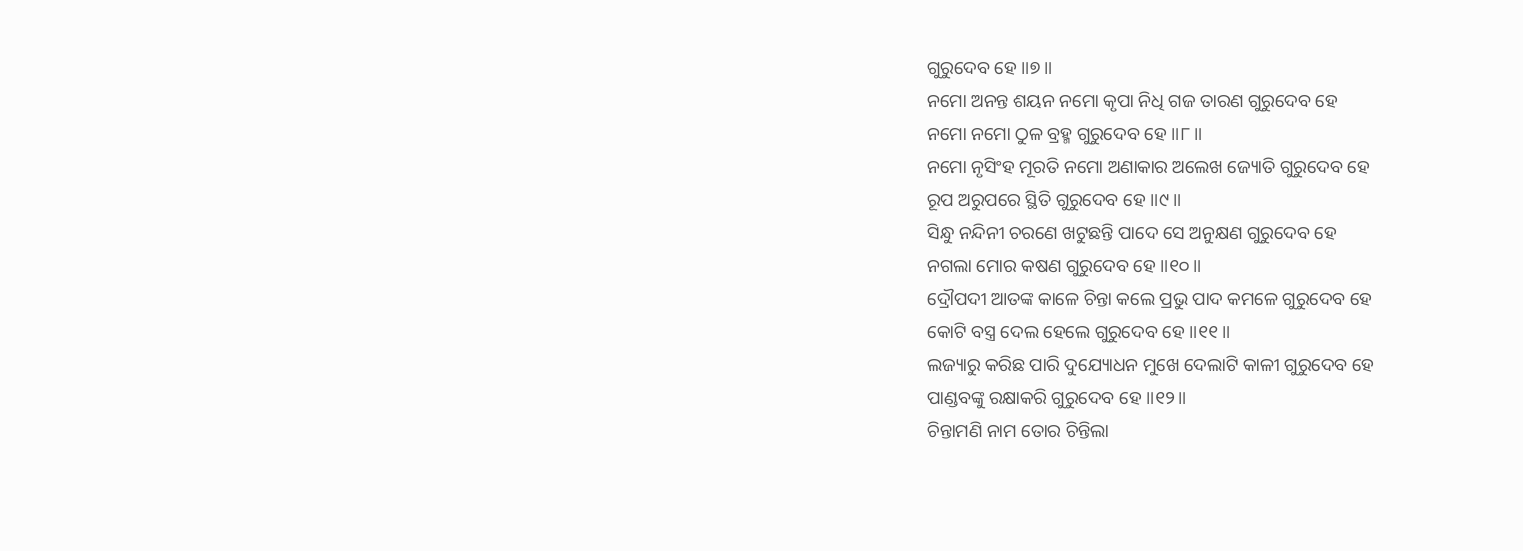ଗୁରୁଦେବ ହେ ॥୭॥
ନମୋ ଅନନ୍ତ ଶୟନ ନମୋ କୃପା ନିଧି ଗଜ ତାରଣ ଗୁରୁଦେବ ହେ
ନମୋ ନମୋ ଠୁଳ ବ୍ରହ୍ମ ଗୁରୁଦେବ ହେ ॥୮॥
ନମୋ ନୃସିଂହ ମୂରତି ନମୋ ଅଣାକାର ଅଲେଖ ଜ୍ୟୋତି ଗୁରୁଦେବ ହେ
ରୂପ ଅରୁପରେ ସ୍ଥିତି ଗୁରୁଦେବ ହେ ॥୯॥
ସିନ୍ଧୁ ନନ୍ଦିନୀ ଚରଣେ ଖଟୁଛନ୍ତି ପାଦେ ସେ ଅନୁକ୍ଷଣ ଗୁରୁଦେବ ହେ
ନଗଲା ମୋର କଷଣ ଗୁରୁଦେବ ହେ ॥୧୦॥
ଦ୍ରୌପଦୀ ଆତଙ୍କ କାଳେ ଚିନ୍ତା କଲେ ପ୍ରଭୁ ପାଦ କମଳେ ଗୁରୁଦେବ ହେ
କୋଟି ବସ୍ତ୍ର ଦେଲ ହେଲେ ଗୁରୁଦେବ ହେ ॥୧୧॥
ଲଜ୍ୟାରୁ କରିଛ ପାରି ଦୁଯ୍ୟୋଧନ ମୁଖେ ଦେଲାଟି କାଳୀ ଗୁରୁଦେବ ହେ
ପାଣ୍ଡବଙ୍କୁ ରକ୍ଷାକରି ଗୁରୁଦେବ ହେ ॥୧୨॥
ଚିନ୍ତାମଣି ନାମ ତୋର ଚିନ୍ତିଲା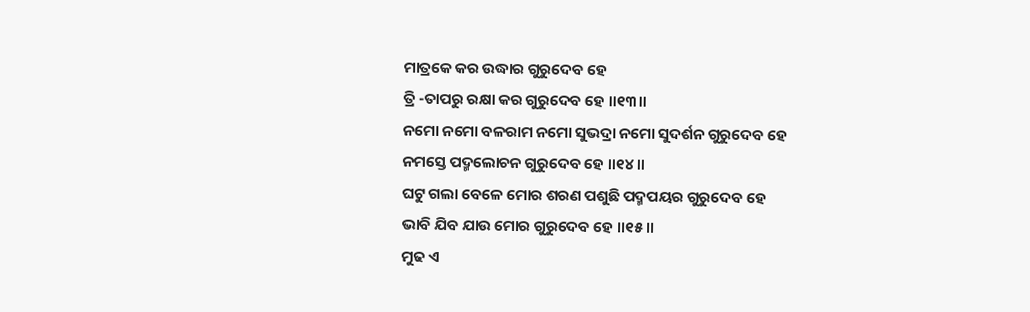ମାତ୍ରକେ କର ଉଦ୍ଧାର ଗୁରୁଦେବ ହେ
ତ୍ରି -ତାପରୁ ରକ୍ଷା କର ଗୁରୁଦେବ ହେ ॥୧୩॥
ନମୋ ନମୋ ବଳରାମ ନମୋ ସୁଭଦ୍ରା ନମୋ ସୁଦର୍ଶନ ଗୁରୁଦେବ ହେ
ନମସ୍ତେ ପଦ୍ମଲୋଚନ ଗୁରୁଦେବ ହେ ॥୧୪॥
ଘଟୁ ଗଲା ବେଳେ ମୋର ଶରଣ ପଶୁଛି ପଦ୍ମପୟର ଗୁରୁଦେବ ହେ
ଭାବି ଯିବ ଯାଉ ମୋର ଗୁରୁଦେବ ହେ ॥୧୫॥
ମୁଢ ଏ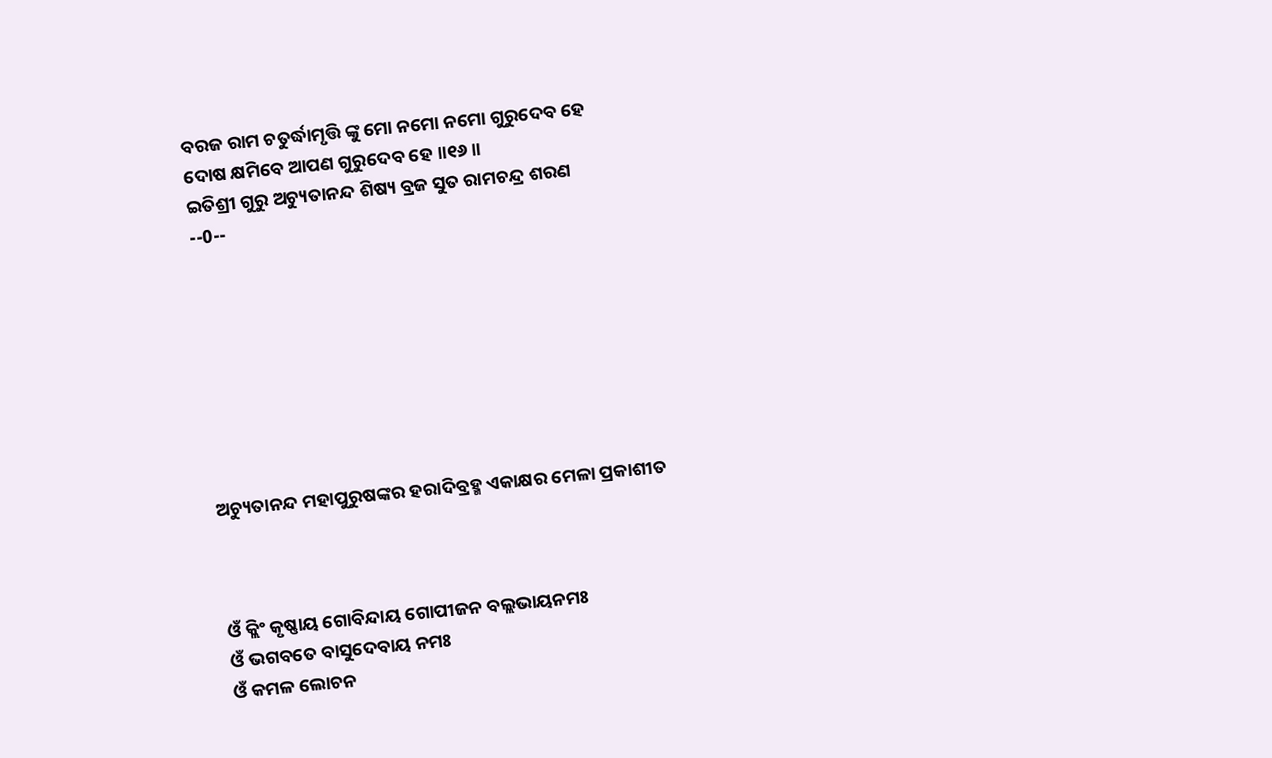ବରଜ ରାମ ଚତୁର୍ଦ୍ଧାମୃତ୍ତି ଙ୍କୁ ମୋ ନମୋ ନମୋ ଗୁରୁଦେବ ହେ
ଦୋଷ କ୍ଷମିବେ ଆପଣ ଗୁରୁଦେବ ହେ ॥୧୬॥
ଇତିଶ୍ରୀ ଗୁରୁ ଅଚ୍ୟୁତାନନ୍ଦ ଶିଷ୍ୟ ବ୍ରଜ ସୁତ ରାମଚନ୍ଦ୍ର ଶରଣ
--0--








ଅଚ୍ୟୁତାନନ୍ଦ ମହାପୁରୁଷଙ୍କର ହରାଦିବ୍ରହ୍ମ ଏକାକ୍ଷର ମେଳା ପ୍ରକାଶୀତ



ଓଁ କ୍ଲିଂ କୃଷ୍ଣାୟ ଗୋବିନ୍ଦାୟ ଗୋପୀଜନ ବଲ୍ଲଭାୟନମଃ
ଓଁ ଭଗବତେ ବାସୁଦେବାୟ ନମଃ
ଓଁ କମଳ ଲୋଚନ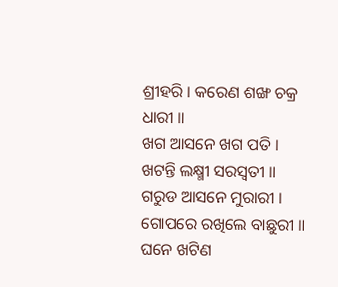ଶ୍ରୀହରି । କରେଣ ଶଙ୍ଖ ଚକ୍ର ଧାରୀ ॥
ଖଗ ଆସନେ ଖଗ ପତି । ଖଟନ୍ତି ଲକ୍ଷ୍ମୀ ସରସ୍ବତୀ ॥
ଗରୁଡ ଆସନେ ମୁରାରୀ । ଗୋପରେ ରଖିଲେ ବାଛୁରୀ ॥
ଘନେ ଖଟିଣ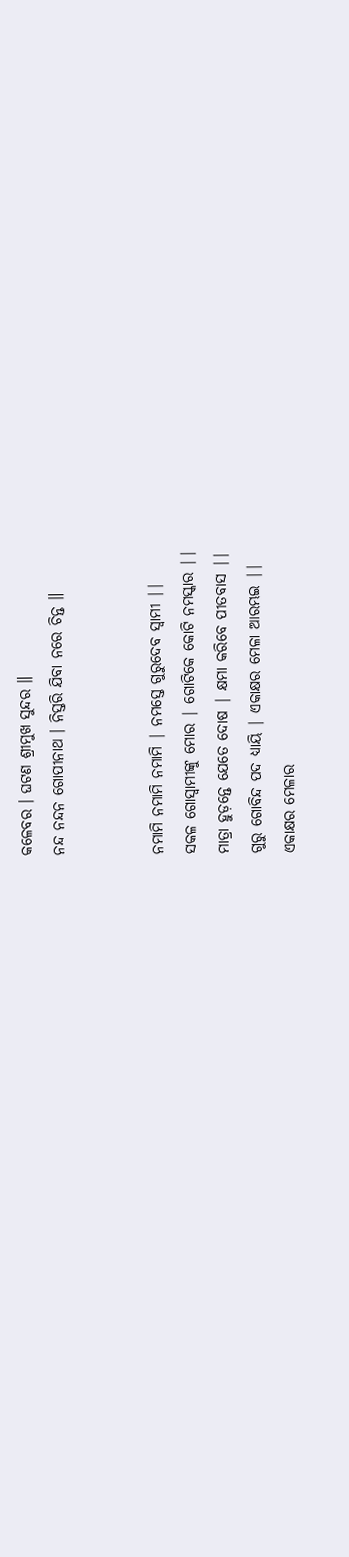କଳେବର । ଘଟଣ ଶ୍ରୀମୁଖ ସୁନ୍ଦର ॥
ନନ୍ଦ ନନ୍ଦନ ଗୋପୀନାଥ । ନିସ୍ତରି ଯିବା ନରେ ଚିନ୍ତ ॥


ନମାମି ନମାମି ନମାମି | ନମସ୍ତେ ଗୁରୁଦେବ ସ୍ୱାମୀ ||
ସକଳ ଗୋସ୍ଵାମୀଙ୍କୁ ମୋର | ଗୋଟିକେ କୋଟି ନମସ୍କାର ||
ମାତ୍ରା ହୁଡ଼ନ୍ତେ ଯେତେ ଦୋଷ | କ୍ଷମା କରିବେ ପୀତବାସ ||
ଗୁରୁ ଗୋବିନ୍ଦ ପଦ ଧ୍ୟାୟି | ଏକାକ୍ଷର ମେଳା ଆରମ୍ଭଇ ||
ଏକାକ୍ଷର ମେଳାର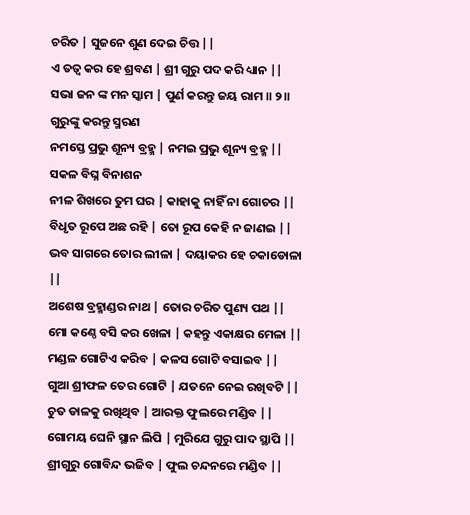ଚରିତ | ସୁଜନେ ଶୁଣ ଦେଇ ଚିତ୍ତ ||
ଏ ତତ୍ୱ କର ହେ ଶ୍ରବଣ | ଶ୍ରୀ ଗୁରୁ ପଦ କରି ଧ୍ୟାନ ||
ସଭା ଜନ ଙ୍କ ମନ ସ୍କାମ | ପୁର୍ଣ କରନ୍ତୁ ଜୟ ରାମ ॥ ୨॥
ଗୁରୁଙ୍କୁ କରନ୍ତୁ ସ୍ମରଣ
ନମସ୍ତେ ପ୍ରଭୁ ଶୂନ୍ୟ ବ୍ରହ୍ମ | ନମଇ ପ୍ରଭୁ ଶୂନ୍ୟ ବ୍ରହ୍ମ ||
ସକଳ ବିଘ୍ନ ବିନାଶନ
ନୀଳ ଶିଖରେ ତୁମ ଘର | କାହାକୁ ନାହିଁ ନା ଗୋଚର ||
ବିଧୃତ ରୂପେ ଅଛ ରହି | ତୋ ରୂପ କେହି ନ ଜାଣଇ ||
ଭବ ସାଗରେ ତୋର ଲୀଳା | ଦୟାକର ହେ ଚକାଡୋଳା ||
ଅଶେଷ ବ୍ରହ୍ମାଣ୍ଡର ନାଥ | ତୋର ଚରିତ ପୁଣ୍ୟ ପଥ ||
ମୋ କଣ୍ଠେ ବସି କର ଖେଳା | କହନ୍ତୁ ଏକାକ୍ଷର ମେଳା ||
ମଣ୍ଡଳ ଗୋଟିଏ କରିବ | କଳସ ଗୋଟି ବସାଇବ ||
ଗୁଆ ଶ୍ରୀଫଳ ତେର ଗୋଟି | ଯତନେ ନେଇ ରଖିବଟି ||
ଚୁତ ଡାଳକୁ ରଖିଥିବ | ଆରକ୍ତ ଫୁଲରେ ମଣ୍ଡିବ ||
ଗୋମୟ ଘେନି ସ୍ଥାନ ଲିପି | ମୁରିଯେ ଗୁରୁ ପାଦ ସ୍ଥାପି ||
ଶ୍ରୀଗୁରୁ ଗୋବିନ୍ଦ ଭଜିବ | ଫୁଲ ଚନ୍ଦନରେ ମଣ୍ଡିବ ||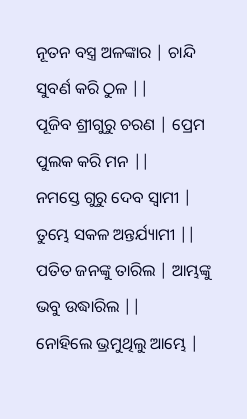ନୂତନ ବସ୍ତ୍ର ଅଳଙ୍କାର | ଚାନ୍ଦି ସୁବର୍ଣ କରି ଠୁଳ ||
ପୂଜିବ ଶ୍ରୀଗୁରୁ ଚରଣ | ପ୍ରେମ ପୁଲକ କରି ମନ ||
ନମସ୍ତେ ଗୁରୁ ଦେବ ସ୍ୱାମୀ | ତୁମ୍ଭେ ସକଳ ଅନ୍ତର୍ଯ୍ୟାମୀ ||
ପତିତ ଜନଙ୍କୁ ତାରିଲ | ଆମ୍ଭଙ୍କୁ ଭବୁ ଉଦ୍ଧାରିଲ ||
ନୋହିଲେ ଭ୍ରମୁଥିଲୁ ଆମ୍ଭେ |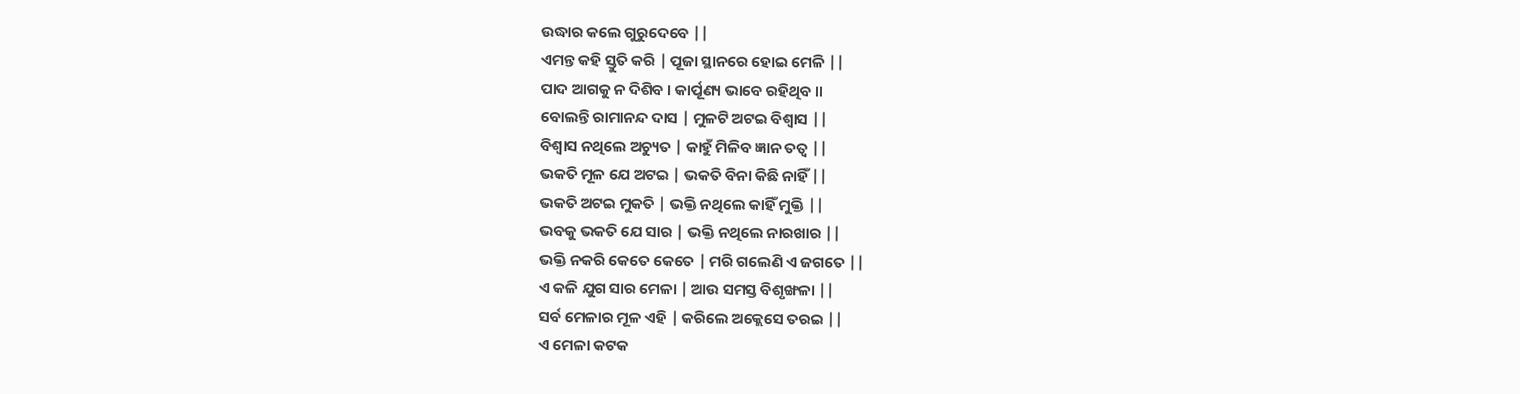ଉଦ୍ଧାର କଲେ ଗୁରୁଦେବେ ||
ଏମନ୍ତ କହି ସ୍ତୁତି କରି | ପୂଜା ସ୍ଥାନରେ ହୋଇ ମେଳି ||
ପାଦ ଆଗକୁ ନ ଦିଶିବ । କାର୍ପୂଣ୍ୟ ଭାବେ ରହିଥିବ ॥
ବୋଲନ୍ତି ରାମାନନ୍ଦ ଦାସ | ମୁଳଟି ଅଟଇ ବିଶ୍ୱାସ ||
ବିଶ୍ୱାସ ନଥିଲେ ଅଚ୍ୟୁତ | କାହୁଁ ମିଳିବ ଜ୍ଞାନ ତତ୍ୱ ||
ଭକତି ମୂଳ ଯେ ଅଟଇ | ଭକତି ବିନା କିଛି ନାହିଁ ||
ଭକତି ଅଟଇ ମୁକତି | ଭକ୍ତି ନଥିଲେ କାହିଁ ମୁକ୍ତି ||
ଭବକୁ ଭକତି ଯେ ସାର | ଭକ୍ତି ନଥିଲେ ନାରଖାର ||
ଭକ୍ତି ନକରି କେତେ କେତେ | ମରି ଗଲେଣି ଏ ଜଗତେ ||
ଏ କଳି ଯୁଗ ସାର ମେଳା | ଆଉ ସମସ୍ତ ବିଶୃଙ୍ଖଳା ||
ସର୍ବ ମେଳାର ମୂଳ ଏହି | କରିଲେ ଅକ୍ଲେସେ ତରଇ ||
ଏ ମେଳା କଟକ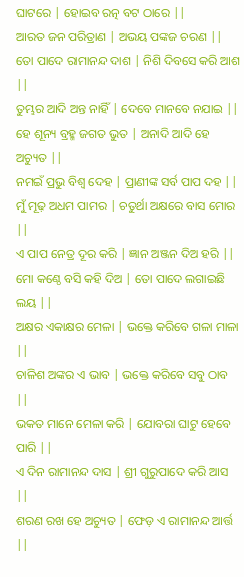ଘାଟରେ | ହୋଇବ ରତ୍ନ ବଟ ଠାରେ ||
ଆରତ ଜନ ପରିତ୍ରାଣ | ଅଭୟ ପଙ୍କଜ ଚରଣ ||
ତୋ ପାଦେ ରାମାନନ୍ଦ ଦାଶ | ନିଶି ଦିବସେ କରି ଆଶ ||
ତୁମ୍ଭର ଆଦି ଅନ୍ତ ନାହିଁ | ଦେବେ ମାନବେ ନଯାଇ ||
ହେ ଶୂନ୍ୟ ବ୍ରହ୍ମ ଜଗତ ଭୁତ | ଅନାଦି ଆଦି ହେ ଅଚ୍ୟୁତ ||
ନମଇଁ ପ୍ରଭୁ ବିଶ୍ୱ ଦେହ | ପ୍ରାଣୀଙ୍କ ସର୍ବ ପାପ ଦହ ||
ମୁଁ ମୂଢ଼ ଅଧମ ପାମର | ଚତୁର୍ଥା ଅକ୍ଷରେ ବାସ ମୋର ||
ଏ ପାପ ନେତ୍ର ଦୂର କରି | ଜ୍ଞାନ ଅଞ୍ଜନ ଦିଅ ହରି ||
ମୋ କଣ୍ଠେ ବସି କହି ଦିଅ | ତୋ ପାଦେ ଲଗାଇଛି ଲୟ ||
ଅକ୍ଷର ଏକାକ୍ଷର ମେଳା | ଭକ୍ତେ କରିବେ ଗଳା ମାଳା ||
ଚାଳିଶ ଅଙ୍କର ଏ ଭାବ | ଭକ୍ତେ କରିବେ ସବୁ ଠାବ ||
ଭକତ ମାନେ ମେଳା କରି | ଯୋବରା ଘାଟୁ ହେବେ ପାରି ||
ଏ ଦିନ ରାମାନନ୍ଦ ଦାସ | ଶ୍ରୀ ଗୁରୁପାଦେ କରି ଆସ ||
ଶରଣ ରଖ ହେ ଅଚ୍ୟୁତ | ଫେଡ଼ ଏ ରାମାନନ୍ଦ ଆର୍ତ୍ତ ||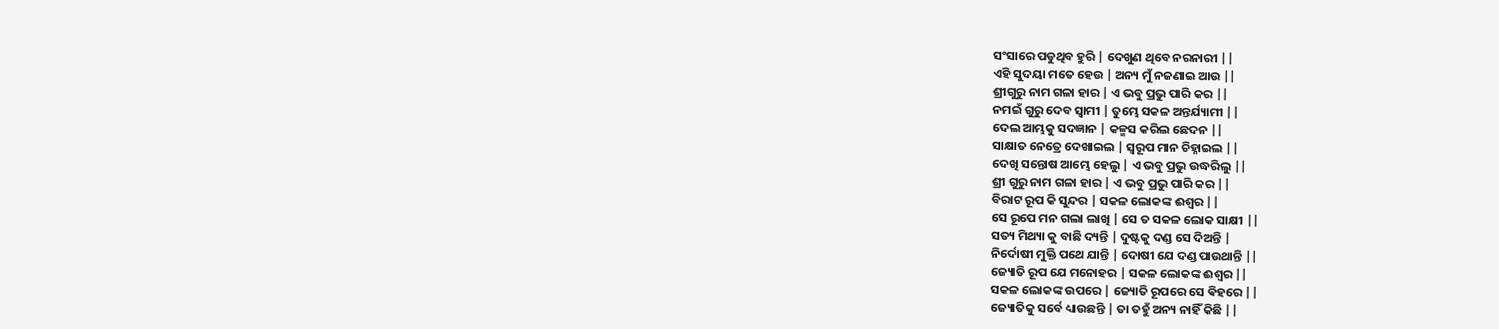ସଂସାରେ ପଡୁଥିବ ହୁରି | ଦେଖୁଣ ଥିବେ ନରନାରୀ ||
ଏହି ସୁଦୟା ମତେ ହେଉ | ଅନ୍ୟ ମୁଁ ନଜଣାଇ ଆଉ ||
ଶ୍ରୀଗୁରୁ ନାମ ଗଳା ହାର | ଏ ଭବୁ ପ୍ରଭୁ ପାରି କର ||
ନମଇଁ ଗୁରୁ ଦେବ ସ୍ୱାମୀ | ତୁମ୍ଭେ ସକଳ ଅନ୍ତର୍ଯ୍ୟାମୀ ||
ଦେଲ ଆମ୍ଭକୁ ସଦଜ୍ଞାନ | କଳ୍ମସ କରିଲ ଛେଦନ ||
ସାକ୍ଷାତ ନେତ୍ରେ ଦେଖାଇଲ | ସ୍ୱରୂପ ମାନ ଚିହ୍ନାଇଲ ||
ଦେଖି ସନ୍ତୋଷ ଆମ୍ଭେ ହେଲୁ | ଏ ଭବୁ ପ୍ରଭୁ ଉଦ୍ଧରିଲୁ ||
ଶ୍ରୀ ଗୁରୁ ନାମ ଗଳା ହାର | ଏ ଭବୁ ପ୍ରଭୁ ପାରି କର ||
ବିରାଟ ରୂପ କି ସୁନ୍ଦର | ସକଳ ଲୋକଙ୍କ ଈଶ୍ୱର ||
ସେ ରୂପେ ମନ ଗଲା ଲାଖି | ସେ ତ ସକଳ ଲୋକ ସାକ୍ଷୀ ||
ସତ୍ୟ ମିଥ୍ୟା କୁ ବାଛି ଦ୍ୟନ୍ତି | ଦୁଷ୍ଟକୁ ଦଣ୍ଡ ସେ ଦିଅନ୍ତି |
ନିର୍ଦୋଷୀ ମୁକ୍ତି ପଥେ ଯାନ୍ତି | ଦୋଷୀ ଯେ ଦଣ୍ଡ ପାଉଥାନ୍ତି ||
ଜ୍ୟୋତି ରୂପ ଯେ ମନୋହର | ସକଳ ଲୋକଙ୍କ ଈଶ୍ୱର ||
ସକଳ ଲୋକଙ୍କ ଉପରେ | ଜ୍ୟୋତି ରୂପରେ ସେ ଵିହରେ ||
ଜ୍ୟୋତିକୁ ସର୍ବେ ଧ୍ୟାଉଛନ୍ତି | ତା ତହୁଁ ଅନ୍ୟ ନାହିଁ କିଛି ||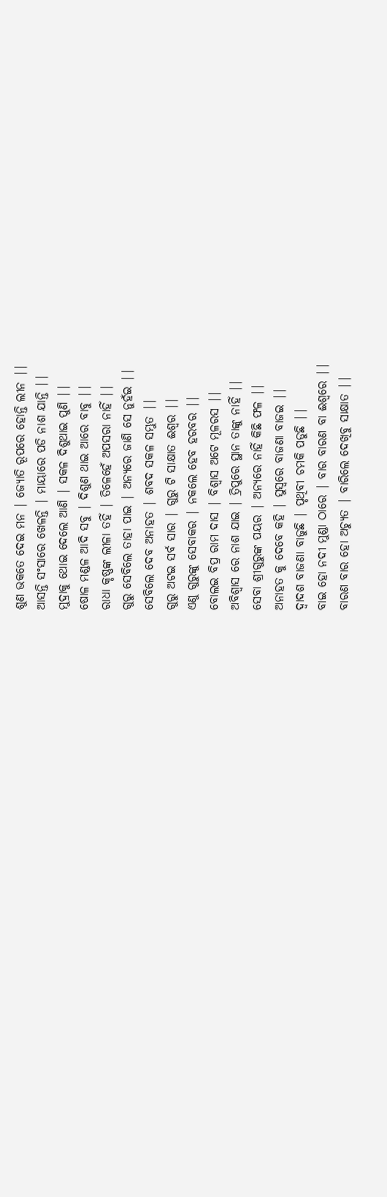ଶୁଣ ଭକତେ ଦେଇ ମନ | ଜ୍ୟୋତି ରୂପରେ ହୋନ୍ତି ଲୀନ ||
ଆସନ୍ତି ସଂସାରେ ଖେଳନ୍ତି | ମାୟାରେ ପଡି ନାଶ ଯାନ୍ତି ||
ମୁଦ୍ରାକୁ ଥୋଇ ଦେଲେ ଆଣି | ସକଳ ଦିଶୁଥାଇ ପୁଣି ||
ଷୋଳ ମଣ୍ଡଳ ଆଦି ସବୁ | ଦିଶୁଣ ଥାଇ ଆରେ ବାବୁ ||
ରାଧା କୃଷ୍ଣଙ୍କ ଲୀଳା ତହିଁ | ତିଳେହେଁ ଅପସରା ନାହିଁ ||
ଗୁରୁ ସେବିଲେ ତାହା ପାଇ | ଅନ୍ୟରେ ଜାଣି ସେ ନୁହଁଇ ||
ସେବିଲେ ଦେବ ଅନାହତ | ଶବଦ ସକଳ ସମ୍ଭୁତ ||
ଗୁରୁ ଅଟଇ ସର୍ବ ସାର | ଗୁରୁ ଟି ସାକ୍ଷାତ ଈଶ୍ୱର ||
ଏଣୁ ଗୁରୁଙ୍କୁ ସେବାକର | ନକଲେ ହେବ ହରବର ||
ବୋଲଇ ବିପ୍ର ରାମ ଦାସ | ବିଶ୍ୱାସ ଅଟେ ମୂଳରସ ||
ଅବିଶ୍ୱାସ ରେ ନାଶ ଯାଇ | ତ୍ରିପୁରେ ସ୍ଥାନ ତାଙ୍କୁ ନାହିଁ ||
ସେବା ଶ୍ରୀଗୁରୁଙ୍କ ପୟର | ଅନ୍ୟରେ ନାହିଁ କିଛି ଫଳ ||
ଅନାହତ କୁ ଦେବେ କହି | ସୁସ୍ଵରେ ବାଜଣା ବାଜଇ ||
ଦ୍ୱାଦଶ ବାଜଣା ବାଜୁଛି | ପୃଥିବୀ ଚମକି ପଡୁଛି ||
ବାଇ ହୋ ନଦୀ ମୁଣ୍ଡା ଠାରେ | ବାର ବାରଣ ବା ଈଶ୍ୱରେ ||
ବାରଣ ବାର ହୋ ଅଚ୍ୟୁତ | ବାରିଲେ ଦେଖିବୁ ସାକ୍ଷାତ ||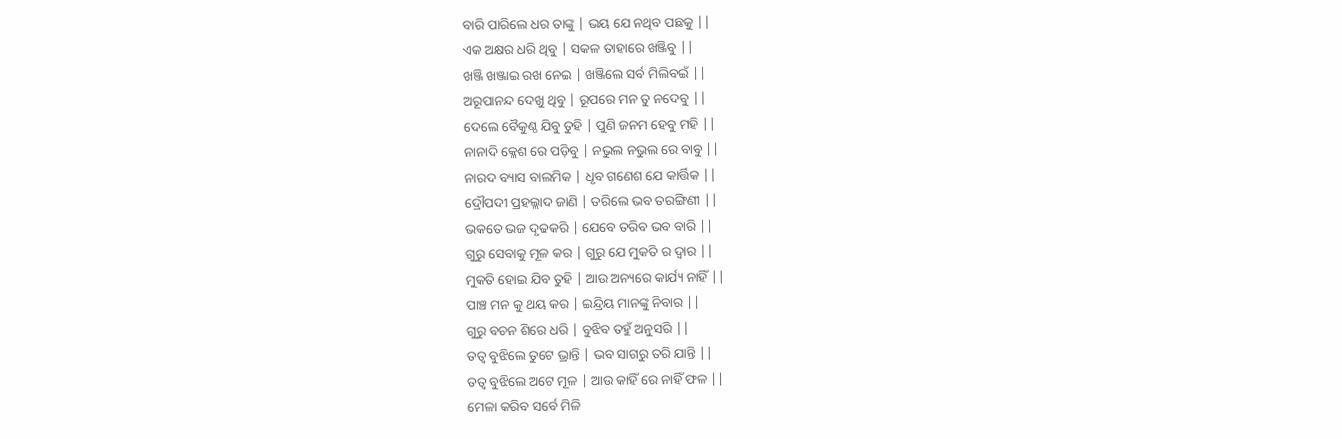ବାରି ପାରିଲେ ଧର ତାଙ୍କୁ | ଭୟ ଯେ ନଥିବ ପଛକୁ ||
ଏକ ଅକ୍ଷର ଧରି ଥିବୁ | ସକଳ ତାହାରେ ଖଞ୍ଜିବୁ ||
ଖଞ୍ଜି ଖଞ୍ଜାଇ ରଖ ନେଇ | ଖଞ୍ଜିଲେ ସର୍ବ ମିଲିବଇଁ ||
ଅରୂପାନନ୍ଦ ଦେଖୁ ଥିବୁ | ରୂପରେ ମନ ତୁ ନଦେବୁ ||
ଦେଲେ ବୈକୁଣ୍ଠ ଯିବୁ ତୁହି | ପୁଣି ଜନମ ହେବୁ ମହି ||
ନାନାଦି କ୍ଳେଶ ରେ ପଡ଼ିବୁ | ନଭୁଲ ନଭୁଲ ରେ ବାବୁ ||
ନାରଦ ବ୍ୟାସ ବାଲମିକ | ଧୃବ ଗଣେଶ ଯେ କାର୍ତ୍ତିକ ||
ଦ୍ରୌପଦୀ ପ୍ରହଲ୍ଲାଦ ଜାଣି | ତରିଲେ ଭବ ତରଙ୍ଗିଣୀ ||
ଭକତେ ଭଜ ଦୃଢକରି | ଯେବେ ତରିବ ଭବ ବାରି ||
ଗୁରୁ ସେବାକୁ ମୂଳ କର | ଗୁରୁ ଯେ ମୁକତି ର ଦ୍ୱାର ||
ମୁକତି ହୋଇ ଯିବ ତୁହି | ଆଉ ଅନ୍ୟରେ କାର୍ଯ୍ୟ ନାହିଁ ||
ପାଞ୍ଚ ମନ କୁ ଥୟ କର | ଇନ୍ଦ୍ରିୟ ମାନଙ୍କୁ ନିବାର ||
ଗୁରୁ ବଚନ ଶିରେ ଧରି | ବୁଝିବ ତହୁଁ ଅନୁସରି ||
ତତ୍ୱ ବୁଝିଲେ ତୁଟେ ଭ୍ରାନ୍ତି | ଭବ ସାଗରୁ ତରି ଯାନ୍ତି ||
ତତ୍ୱ ବୁଝିଲେ ଅଟେ ମୂଳ | ଆଉ କାହିଁ ରେ ନାହିଁ ଫଳ ||
ମେଳା କରିବ ସର୍ବେ ମିଳି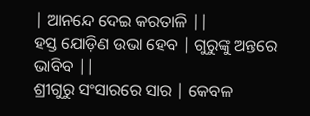| ଆନନ୍ଦେ ଦେଇ କରତାଳି ||
ହସ୍ତ ଯୋଡ଼ିଣ ଉଭା ହେବ | ଗୁରୁଙ୍କୁ ଅନ୍ତରେ ଭାବିବ ||
ଶ୍ରୀଗୁରୁ ସଂସାରରେ ସାର | କେବଳ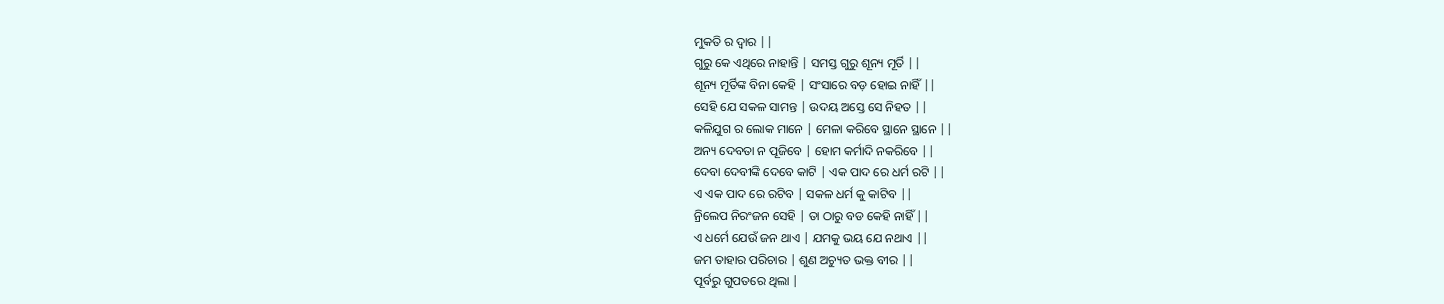ମୁକତି ର ଦ୍ୱାର ||
ଗୁରୁ କେ ଏଥିରେ ନାହାନ୍ତି | ସମସ୍ତ ଗୁରୁ ଶୂନ୍ୟ ମୂର୍ତି ||
ଶୂନ୍ୟ ମୂର୍ତିଙ୍କ ବିନା କେହି | ସଂସାରେ ବଡ଼ ହୋଇ ନାହିଁ ||
ସେହି ଯେ ସକଳ ସାମନ୍ତ | ଉଦୟ ଅସ୍ତେ ସେ ନିହତ ||
କଳିଯୁଗ ର ଲୋକ ମାନେ | ମେଳା କରିବେ ସ୍ଥାନେ ସ୍ଥାନେ ||
ଅନ୍ୟ ଦେବତା ନ ପୂଜିବେ | ହୋମ କର୍ମାଦି ନକରିବେ ||
ଦେବା ଦେବୀଙ୍କି ଦେବେ କାଟି | ଏକ ପାଦ ରେ ଧର୍ମ ରଟି ||
ଏ ଏକ ପାଦ ରେ ରଟିବ | ସକଳ ଧର୍ମ କୁ କାଟିବ ||
ନ୍ରିଲେପ ନିରଂଜନ ସେହି | ତା ଠାରୁ ବଡ କେହି ନାହିଁ ||
ଏ ଧର୍ମେ ଯେଉଁ ଜନ ଥାଏ | ଯମକୁ ଭୟ ଯେ ନଥାଏ ||
ଜମ ତାହାର ପରିଚାର | ଶୁଣ ଅଚ୍ୟୁତ ଭକ୍ତ ବୀର ||
ପୂର୍ବରୁ ଗୁପତରେ ଥିଲା |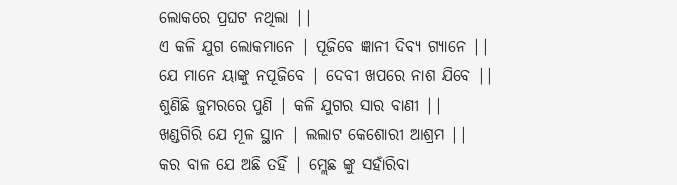ଲୋକରେ ପ୍ରଘଟ ନଥିଲା ||
ଏ କଳି ଯୁଗ ଲୋକମାନେ | ପୂଜିବେ ଜ୍ଞାନୀ ଦିବ୍ୟ ଗ୍ୟାନେ ||
ଯେ ମାନେ ୟାଙ୍କୁ ନପୂଜିବେ | ଦେବୀ ଖପରେ ନାଶ ଯିବେ ||
ଶୁଣିଛି ଜୁମରରେ ପୁଣି | କଳି ଯୁଗର ସାର ବାଣୀ ||
ଖଣ୍ଡଗିରି ଯେ ମୂଳ ସ୍ଥାନ | ଲଲାଟ କେଶୋରୀ ଆଶ୍ରମ ||
କର ବାଳ ଯେ ଅଛି ତହିଁ | ମ୍ଲେଛ ଙ୍କୁ ସହାଁରିବା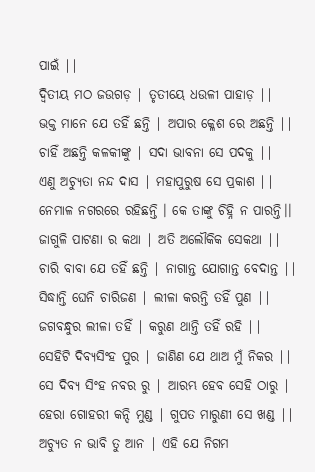ପାଇଁ ||
ଦ୍ଵିତୀୟ ମଠ ଜଉଗଡ଼ | ତୃତୀୟେ ଧଉଳୀ ପାହାଡ଼ ||
ଭକ୍ତ ମାନେ ଯେ ତହିଁ ଛନ୍ତି | ଅପାର କ୍ଳେଶ ରେ ଅଛନ୍ତି ||
ଚାହିଁ ଅଛନ୍ତି କଳକୀଙ୍କୁ | ସଦା ଭାବନା ସେ ପଦକୁ ||
ଏଣୁ ଅଚ୍ୟୁତା ନନ୍ଦ ଦାସ | ମହାପୁରୁଷ ସେ ପ୍ରକାଶ ||
ନେମାଳ ନଗରରେ ରହିଛନ୍ତି । କେ ତାଙ୍କୁ ଚିହ୍ନି ନ ପାରନ୍ତି।।
ଜାଗୁଳି ପାଟଣା ର କଥା | ଅତି ଅଲୌକିକ ସେକଥା ||
ଚାରି ବାବା ଯେ ତହିଁ ଛନ୍ତି | ନାଗାନ୍ତ ଯୋଗାନ୍ତ ବେଦାନ୍ତ ||
ସିଦ୍ଧାନ୍ତି ଘେନି ଚାରିଜଣ | ଲୀଳା କରନ୍ତି ତହିଁ ପୁଣ ||
ଜଗବନ୍ଧୁର ଲୀଳା ତହିଁ | କରୁଣ ଥାନ୍ତି ତହିଁ ରହି ||
ସେହିଟି ଦିବ୍ୟସିଂହ ପୁର | ଜାଣିଣ ଯେ ଥାଅ ମୁଁ ନିକର ||
ସେ ଦିବ୍ୟ ସିଂହ ନବର ରୁ | ଆରମ୍ଭ ହେବ ସେହି ଠାରୁ |
ହେରା ଗୋହରୀ କନ୍ଦି ମୁଣ୍ଡ | ଗୁପତ ମାରୁଣୀ ସେ ଖଣ୍ଡ ||
ଅଚ୍ୟୁତ ନ ଭାବି ତୁ ଆନ | ଏହି ଯେ ନିଗମ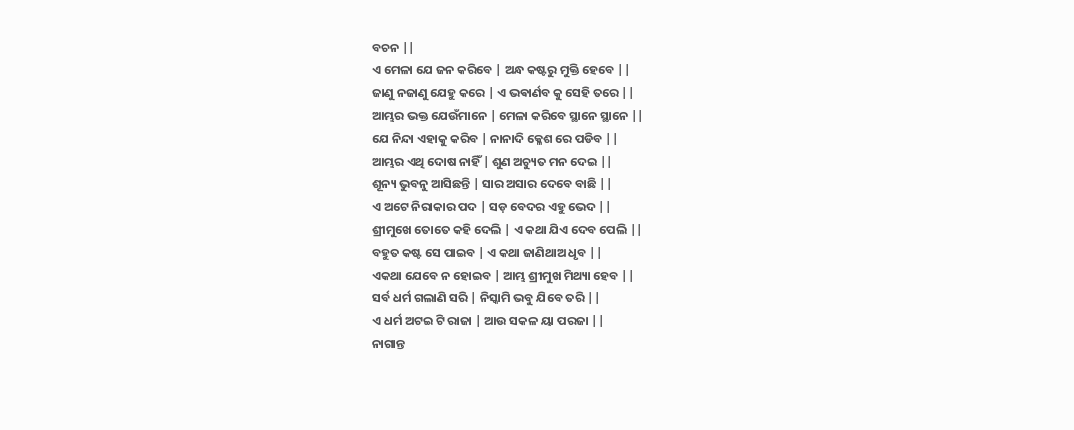ବଚନ ||
ଏ ମେଳା ଯେ ଜନ କରିବେ | ଅନ୍ଧ କଷ୍ଟରୁ ମୁକ୍ତି ହେବେ ||
ଜାଣୁ ନଜାଣୁ ଯେହୁ କରେ | ଏ ଭଵାର୍ଣବ କୁ ସେହି ତରେ ||
ଆମ୍ଭର ଭକ୍ତ ଯେଉଁମାନେ | ମେଳା କରିବେ ସ୍ଥାନେ ସ୍ଥାନେ ||
ଯେ ନିନ୍ଦା ଏହାକୁ କରିବ | ନାନାଦି କ୍ଳେଶ ରେ ପଡିବ ||
ଆମ୍ଭର ଏଥି ଦୋଷ ନାହିଁ | ଶୁଣ ଅଚ୍ୟୁତ ମନ ଦେଇ ||
ଶୂନ୍ୟ ଭୁବନୁ ଆସିଛନ୍ତି | ସାର ଅସାର ଦେବେ ବାଛି ||
ଏ ଅଟେ ନିରାକାର ପଦ | ସଡ଼ ବେଦର ଏହୁ ଭେଦ ||
ଶ୍ରୀମୁଖେ ତୋତେ କହି ଦେଲି | ଏ କଥା ଯିଏ ଦେବ ପେଲି ||
ବହୁତ କଷ୍ଟ ସେ ପାଇବ | ଏ କଥା ଜାଣିଥାଅ ଧୃବ ||
ଏକଥା ଯେବେ ନ ହୋଇବ | ଆମ୍ଭ ଶ୍ରୀମୁଖ ମିଥ୍ୟା ହେବ ||
ସର୍ବ ଧର୍ମ ଗଲାଣି ସରି | ନିସ୍କାମି ଭବୁ ଯିବେ ତରି ||
ଏ ଧର୍ମ ଅଟଇ ଟି ରାଜା | ଆଉ ସକଳ ୟା ପରଜା ||
ନାଗାନ୍ତ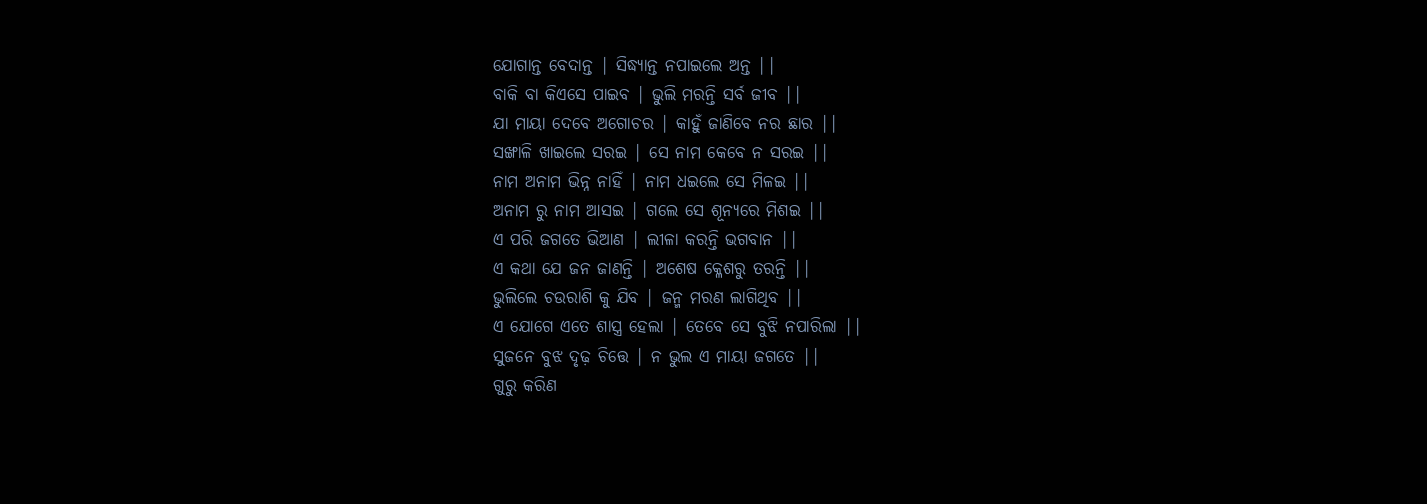ଯୋଗାନ୍ତ ବେଦାନ୍ତ | ସିଦ୍ଧ୍ୟାନ୍ତ ନପାଇଲେ ଅନ୍ତ ||
ବାକି ବା କିଏସେ ପାଇବ | ଭୁଲି ମରନ୍ତି ସର୍ବ ଜୀବ ||
ଯା ମାୟା ଦେବେ ଅଗୋଚର | କାହୁଁ ଜାଣିବେ ନର ଛାର ||
ସଙ୍ଖାଳି ଖାଇଲେ ସରଇ | ସେ ନାମ କେବେ ନ ସରଇ ||
ନାମ ଅନାମ ଭିନ୍ନ ନାହିଁ | ନାମ ଧଇଲେ ସେ ମିଳଇ ||
ଅନାମ ରୁ ନାମ ଆସଇ | ଗଲେ ସେ ଶୂନ୍ୟରେ ମିଶଇ ||
ଏ ପରି ଜଗତେ ଭିଆଣ | ଲୀଳା କରନ୍ତି ଭଗବାନ ||
ଏ କଥା ଯେ ଜନ ଜାଣନ୍ତି | ଅଶେଷ କ୍ଳେଶରୁ ତରନ୍ତି ||
ଭୁଲିଲେ ଚଉରାଶି କୁ ଯିବ | ଜନ୍ମ ମରଣ ଲାଗିଥିବ ||
ଏ ଯୋଗେ ଏତେ ଶାସ୍ତ୍ର ହେଲା | ତେବେ ସେ ବୁଝି ନପାରିଲା ||
ସୁଜନେ ବୁଝ ଦୃଢ଼ ଚିତ୍ତେ | ନ ଭୁଲ ଏ ମାୟା ଜଗତେ ||
ଗୁରୁ କରିଣ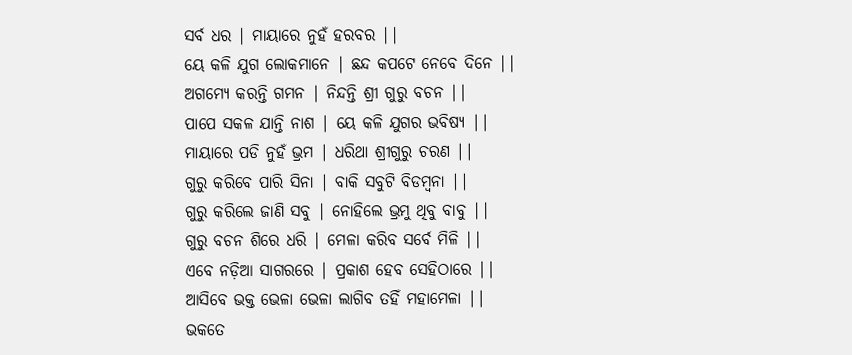ସର୍ବ ଧର | ମାୟାରେ ନୁହଁ ହରବର ||
ୟେ କଳି ଯୁଗ ଲୋକମାନେ | ଛନ୍ଦ କପଟେ ନେବେ ଦିନେ ||
ଅଗମ୍ୟେ କରନ୍ତି ଗମନ | ନିନ୍ଦନ୍ତି ଶ୍ରୀ ଗୁରୁ ବଚନ ||
ପାପେ ସକଳ ଯାନ୍ତି ନାଶ | ୟେ କଳି ଯୁଗର ଭବିଷ୍ୟ ||
ମାୟାରେ ପଡି ନୁହଁ ଭ୍ରମ | ଧରିଥା ଶ୍ରୀଗୁରୁ ଚରଣ ||
ଗୁରୁ କରିବେ ପାରି ସିନା | ବାକି ସବୁଟି ବିଡମ୍ବନା ||
ଗୁରୁ କରିଲେ ଜାଣି ସବୁ | ନୋହିଲେ ଭ୍ରମୁ ଥିବୁ ବାବୁ ||
ଗୁରୁ ବଚନ ଶିରେ ଧରି | ମେଳା କରିବ ସର୍ବେ ମିଳି ||
ଏବେ ନଡ଼ିଆ ସାଗରରେ | ପ୍ରକାଶ ହେବ ସେହିଠାରେ ||
ଆସିବେ ଭକ୍ତ ଭେଳା ଭେଳା ଲାଗିବ ତହିଁ ମହାମେଳା ||
ଭକତେ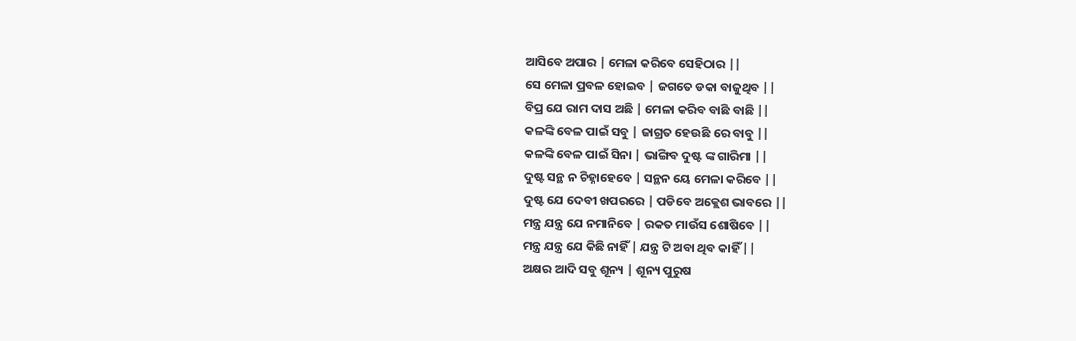ଆସିବେ ଅପାର | ମେଳା କରିବେ ସେହିଠାର ||
ସେ ମେଳା ପ୍ରବଳ ହୋଇବ | ଜଗତେ ଡକା ବାଜୁଥିବ ||
ବିପ୍ର ଯେ ରାମ ଦାସ ଅଛି | ମେଳା କରିବ ବାଛି ବାଛି ||
କଳଙ୍କି ବେଳ ପାଇଁ ସବୁ | ଜାଗ୍ରତ ହେଉଛି ରେ ବାବୁ ||
କଳଙ୍କି ବେଳ ପାଇଁ ସିନା | ଭାଙ୍ଗିବ ଦୁଷ୍ଟ ଙ୍କ ଗାରିମା ||
ଦୁଷ୍ଟ ସନ୍ଥ ନ ଚିହ୍ନାହେବେ | ସନ୍ଥନ ୟେ ମେଳା କରିବେ ||
ଦୁଷ୍ଟ ଯେ ଦେବୀ ଖପରରେ | ପଡିବେ ଅକ୍ଲେଶ ଭାବରେ ||
ମନ୍ତ୍ର ଯନ୍ତ୍ର ଯେ ନମାନିବେ | ରକତ ମାଉଁସ ଶୋଷିବେ ||
ମନ୍ତ୍ର ଯନ୍ତ୍ର ଯେ କିଛି ନାହିଁ | ଯନ୍ତ୍ର ଟି ଅବା ଥିବ କାହିଁ ||
ଅକ୍ଷର ଆଦି ସବୁ ଶୂନ୍ୟ | ଶୂନ୍ୟ ପୁରୁଷ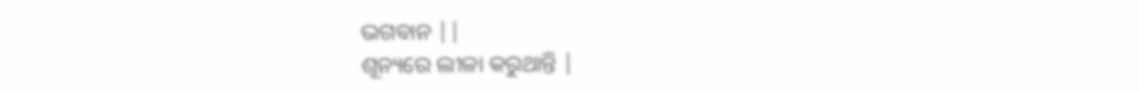ଭଗବାନ ||
ଶୂନ୍ୟରେ ଲୀଳା କରୁଥାନ୍ତି |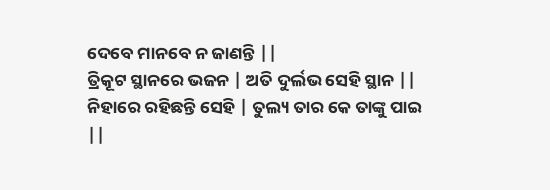ଦେବେ ମାନବେ ନ ଜାଣନ୍ତି ||
ତ୍ରିକୂଟ ସ୍ଥାନରେ ଭଜନ | ଅତି ଦୁର୍ଲଭ ସେହି ସ୍ଥାନ ||
ନିହାରେ ରହିଛନ୍ତି ସେହି | ତୁଲ୍ୟ ତାର କେ ତାଙ୍କୁ ପାଇ ||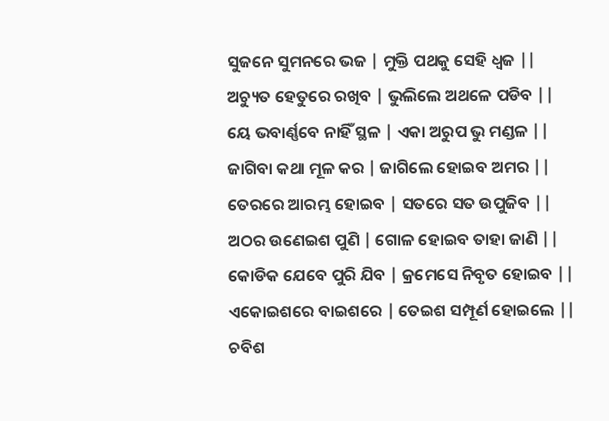ସୁଜନେ ସୁମନରେ ଭଜ | ମୁକ୍ତି ପଥକୁ ସେହି ଧ୍ୱଜ ||
ଅଚ୍ୟୁତ ହେତୁରେ ରଖିବ | ଭୁଲିଲେ ଅଥଳେ ପଡିବ ||
ୟେ ଭବାର୍ଣ୍ଣବେ ନାହିଁ ସ୍ଥଳ | ଏକା ଅରୁପ ଭୁ ମଣ୍ଡଳ ||
ଜାଗିବା କଥା ମୂଳ କର | ଜାଗିଲେ ହୋଇବ ଅମର ||
ତେରରେ ଆରମ୍ଭ ହୋଇବ | ସତରେ ସତ ଉପୁଜିବ ||
ଅଠର ଉଣେଇଶ ପୁଣି | ଗୋଳ ହୋଇବ ତାହା ଜାଣି ||
କୋଡିକ ଯେବେ ପୁରି ଯିବ | କ୍ରମେସେ ନିବୃତ ହୋଇବ ||
ଏକୋଇଶରେ ବାଇଶରେ | ତେଇଶ ସମ୍ପୂର୍ଣ ହୋଇଲେ ||
ଚବିଶ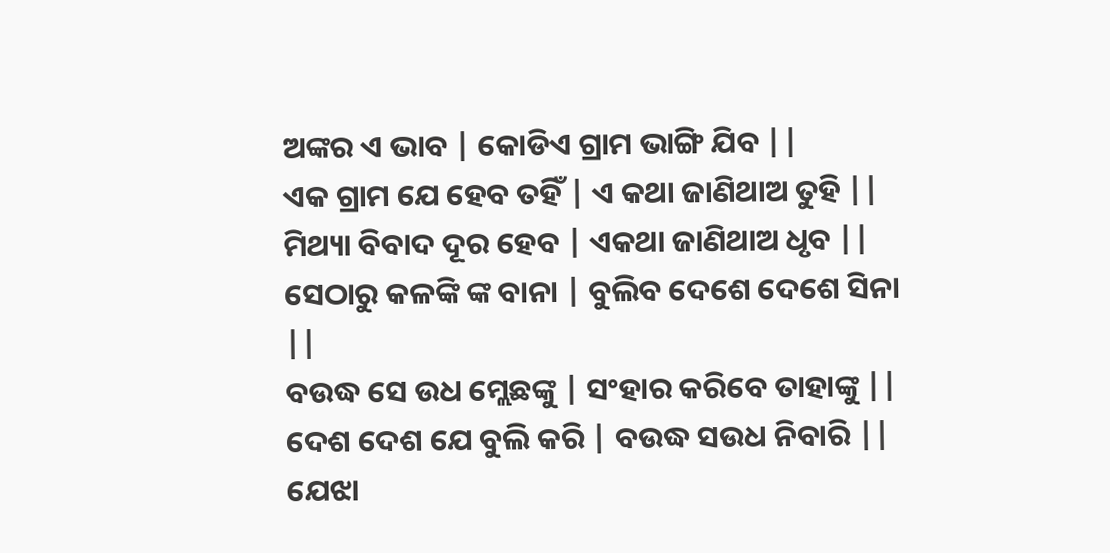ଅଙ୍କର ଏ ଭାବ | କୋଡିଏ ଗ୍ରାମ ଭାଙ୍ଗି ଯିବ ||
ଏକ ଗ୍ରାମ ଯେ ହେବ ତହିଁ | ଏ କଥା ଜାଣିଥାଅ ତୁହି ||
ମିଥ୍ୟା ବିବାଦ ଦୂର ହେବ | ଏକଥା ଜାଣିଥାଅ ଧୃବ ||
ସେଠାରୁ କଳଙ୍କି ଙ୍କ ବାନା | ବୁଲିବ ଦେଶେ ଦେଶେ ସିନା ||
ବଉଦ୍ଧ ସେ ଉଧ ମ୍ଲେଛଙ୍କୁ | ସଂହାର କରିବେ ତାହାଙ୍କୁ ||
ଦେଶ ଦେଶ ଯେ ବୁଲି କରି | ବଉଦ୍ଧ ସଉଧ ନିବାରି ||
ଯେଝା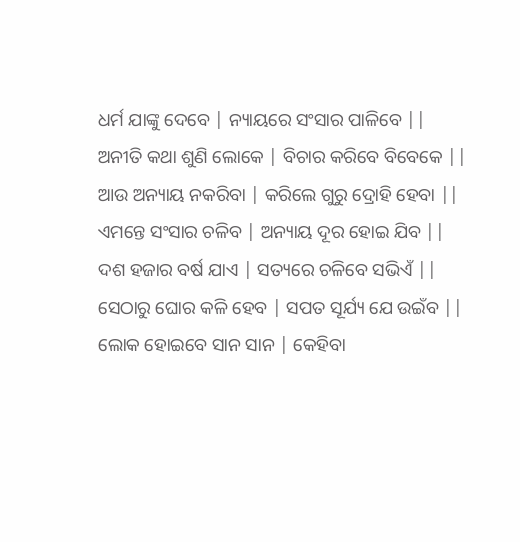ଧର୍ମ ଯାଙ୍କୁ ଦେବେ | ନ୍ୟାୟରେ ସଂସାର ପାଳିବେ ||
ଅନୀତି କଥା ଶୁଣି ଲୋକେ | ବିଚାର କରିବେ ବିବେକେ ||
ଆଉ ଅନ୍ୟାୟ ନକରିବା | କରିଲେ ଗୁରୁ ଦ୍ରୋହି ହେବା ||
ଏମନ୍ତେ ସଂସାର ଚଳିବ | ଅନ୍ୟାୟ ଦୂର ହୋଇ ଯିବ ||
ଦଶ ହଜାର ବର୍ଷ ଯାଏ | ସତ୍ୟରେ ଚଳିବେ ସଭିଏଁ ||
ସେଠାରୁ ଘୋର କଳି ହେବ | ସପତ ସୂର୍ଯ୍ୟ ଯେ ଉଇଁବ ||
ଲୋକ ହୋଇବେ ସାନ ସାନ | କେହିବା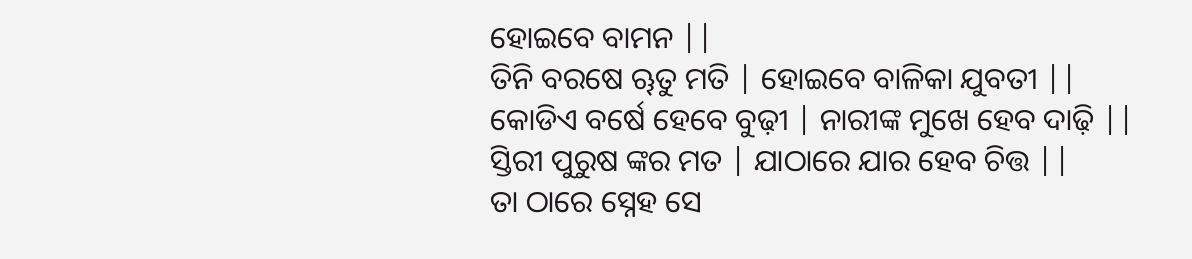ହୋଇବେ ବାମନ ||
ତିନି ବରଷେ ୠତୁ ମତି | ହୋଇବେ ବାଳିକା ଯୁବତୀ ||
କୋଡିଏ ବର୍ଷେ ହେବେ ବୁଢ଼ୀ | ନାରୀଙ୍କ ମୁଖେ ହେବ ଦାଢ଼ି ||
ସ୍ତିରୀ ପୁରୁଷ ଙ୍କର ମତ | ଯାଠାରେ ଯାର ହେବ ଚିତ୍ତ ||
ତା ଠାରେ ସ୍ନେହ ସେ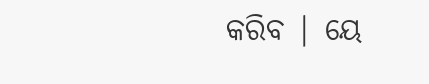କରିବ | ୟେ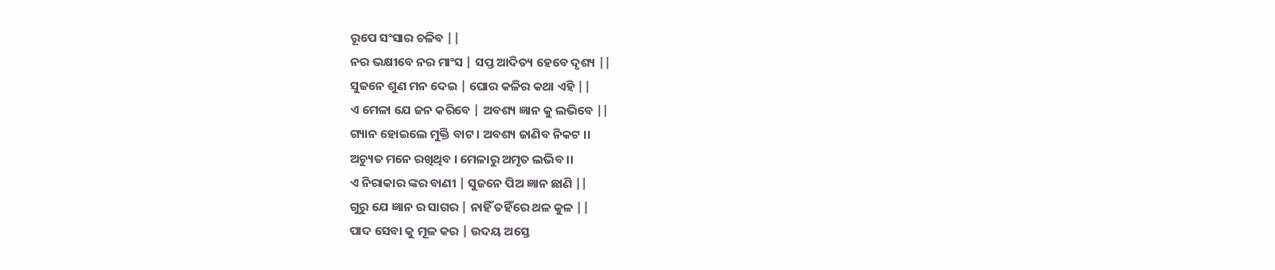ରୂପେ ସଂସାର ଚଳିବ ||
ନର ଭକ୍ଷୀବେ ନର ମାଂସ | ସପ୍ତ ଆଦିତ୍ୟ ହେବେ ଦୃଶ୍ୟ ||
ସୁଜନେ ଶୁଣ ମନ ଦେଇ | ଘୋର କଳିର କଥା ଏହି ||
ଏ ମେଳା ଯେ ଜନ କରିବେ | ଅବଶ୍ୟ ଜ୍ଞାନ କୁ ଲଭିବେ ||
ଗ୍ୟାନ ହୋଇଲେ ମୁକ୍ତି ବାଟ । ଅବଶ୍ୟ ଜାଣିବ ନିକଟ ।।
ଅଚ୍ୟୁତ ମନେ ରଖିଥିବ । ମେଳାରୁ ଅମୃତ ଲଭିବ ।।
ଏ ନିରାକାର ଙ୍କର ବାଣୀ | ସୁଜନେ ପିଅ ଜ୍ଞାନ ଛାଣି ||
ଗୁରୁ ଯେ ଜ୍ଞାନ ର ସାଗର | ନାହିଁ ତହିଁରେ ଥଳ କୁଳ ||
ପାଦ ସେବା କୁ ମୂଳ କର | ଉଦୟ ଅସ୍ତେ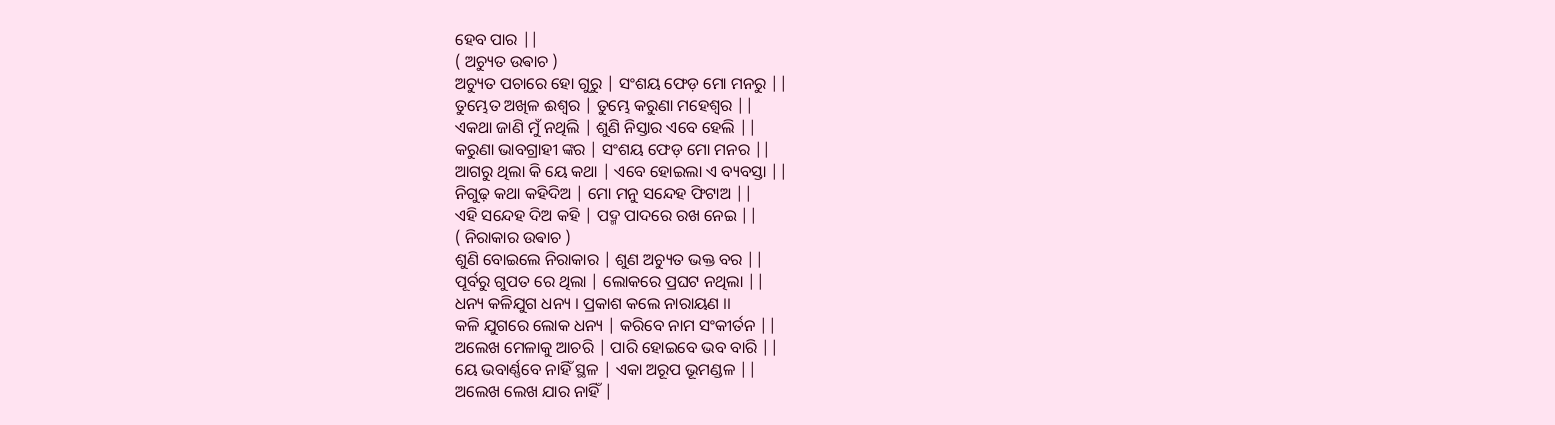ହେବ ପାର ||
( ଅଚ୍ୟୁତ ଉଵାଚ )
ଅଚ୍ୟୁତ ପଚାରେ ହୋ ଗୁରୁ | ସଂଶୟ ଫେଡ଼ ମୋ ମନରୁ ||
ତୁମ୍ଭେତ ଅଖିଳ ଈଶ୍ୱର | ତୁମ୍ଭେ କରୁଣା ମହେଶ୍ୱର ||
ଏକଥା ଜାଣି ମୁଁ ନଥିଲି | ଶୁଣି ନିସ୍ତାର ଏବେ ହେଲି ||
କରୁଣା ଭାବଗ୍ରାହୀ ଙ୍କର | ସଂଶୟ ଫେଡ଼ ମୋ ମନର ||
ଆଗରୁ ଥିଲା କି ୟେ କଥା | ଏବେ ହୋଇଲା ଏ ବ୍ୟବସ୍ତା ||
ନିଗୁଢ଼ କଥା କହିଦିଅ | ମୋ ମନୁ ସନ୍ଦେହ ଫିଟାଅ ||
ଏହି ସନ୍ଦେହ ଦିଅ କହି | ପଦ୍ମ ପାଦରେ ରଖ ନେଇ ||
( ନିରାକାର ଉଵାଚ )
ଶୁଣି ବୋଇଲେ ନିରାକାର | ଶୁଣ ଅଚ୍ୟୁତ ଭକ୍ତ ବର ||
ପୂର୍ବରୁ ଗୁପତ ରେ ଥିଲା | ଲୋକରେ ପ୍ରଘଟ ନଥିଲା ||
ଧନ୍ୟ କଳିଯୁଗ ଧନ୍ୟ । ପ୍ରକାଶ କଲେ ନାରାୟଣ ।।
କଳି ଯୁଗରେ ଲୋକ ଧନ୍ୟ | କରିବେ ନାମ ସଂକୀର୍ତନ ||
ଅଲେଖ ମେଳାକୁ ଆଚରି | ପାରି ହୋଇବେ ଭବ ବାରି ||
ୟେ ଭବାର୍ଣ୍ଣବେ ନାହିଁ ସ୍ଥଳ | ଏକା ଅରୂପ ଭୂମଣ୍ଡଳ ||
ଅଲେଖ ଲେଖ ଯାର ନାହିଁ |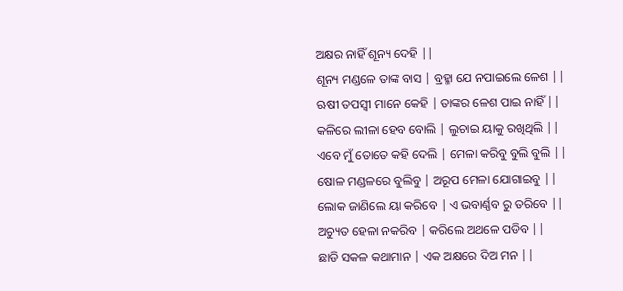ଅକ୍ଷର ନାହିଁ ଶୂନ୍ୟ ଦେହି ||
ଶୂନ୍ୟ ମଣ୍ଡଳେ ତାଙ୍କ ବାସ | ବ୍ରହ୍ମା ଯେ ନପାଇଲେ ଳେଶ ||
ଋଷୀ ତପସ୍ୱୀ ମାନେ କେହି | ତାଙ୍କର ଳେଶ ପାଇ ନାହିଁ ||
କଳିରେ ଲୀଳା ହେବ ବୋଲି | ଲୁଚାଇ ୟାକୁ ରଖିଥିଲି ||
ଏବେ ମୁଁ ତୋତେ କହି ଦେଲି | ମେଳା କରିବୁ ବୁଲି ବୁଲି ||
ଷୋଳ ମଣ୍ଡଳରେ ବୁଲିବୁ | ଅରୂପ ମେଳା ଯୋଗାଇବୁ ||
ଲୋକ ଜାଣିଲେ ୟା କରିବେ | ଏ ଭବାର୍ଣ୍ଣବ ରୁ ତରିବେ ||
ଅଚ୍ୟୁତ ହେଳା ନକରିବ | କରିଲେ ଅଥଳେ ପଡିବ ||
ଛାଡି ସକଳ କଥାମାନ | ଏକ ଅକ୍ଷରେ ଦିଅ ମନ ||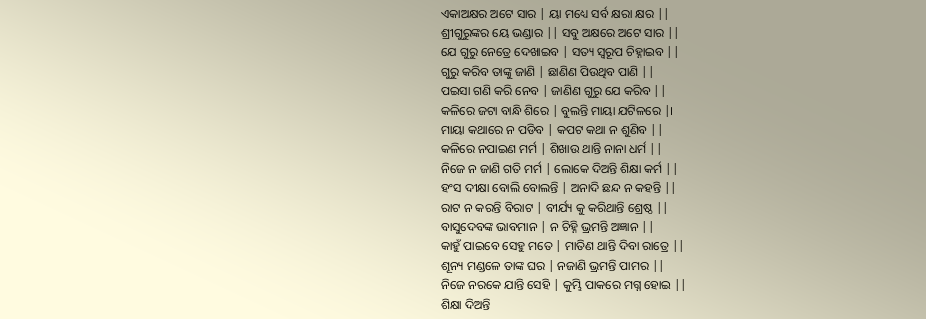ଏକାଅକ୍ଷର ଅଟେ ସାର | ୟା ମଧ୍ୟେ ସର୍ବ କ୍ଷରା କ୍ଷର ||
ଶ୍ରୀଗୁରୁଙ୍କର ୟେ ଭଣ୍ଡାର || ସବୁ ଅକ୍ଷରେ ଅଟେ ସାର ||
ଯେ ଗୁରୁ ନେତ୍ରେ ଦେଖାଇବ | ସତ୍ୟ ସ୍ୱରୂପ ଚିହ୍ନାଇବ ||
ଗୁରୁ କରିବ ତାଙ୍କୁ ଜାଣି | ଛାଣିଣ ପିଉଥିବ ପାଣି ||
ପଇସା ଗଣି କରି ନେବ | ଜାଣିଣ ଗୁରୁ ଯେ କରିବ ||
କଳିରେ ଜଟା ବାନ୍ଧି ଶିରେ | ବୁଲନ୍ତି ମାୟା ଯଟିଳରେ |।
ମାୟା କଥାରେ ନ ପଡିବ | କପଟ କଥା ନ ଶୁଣିବ ||
କଳିରେ ନପାଇଣ ମର୍ମ | ଶିଖାଉ ଥାନ୍ତି ନାନା ଧର୍ମ ||
ନିଜେ ନ ଜାଣି ଗତି ମର୍ମ | ଲୋକେ ଦିଅନ୍ତି ଶିକ୍ଷା କର୍ମ ||
ହଂସ ଦୀକ୍ଷା ବୋଲି ବୋଲନ୍ତି | ଅନାଦି ଛନ୍ଦ ନ କହନ୍ତି ||
ରାଟ ନ କରନ୍ତି ବିରାଟ | ବୀର୍ଯ୍ୟ କୁ କରିଥାନ୍ତି ଶ୍ରେଷ୍ଠ ||
ବାସୁଦେବଙ୍କ ଭାବମାନ | ନ ଚିହ୍ନି ଭ୍ରମନ୍ତି ଅଜ୍ଞାନ ||
କାହୁଁ ପାଇବେ ସେହୁ ମତେ | ମାତିଣ ଥାନ୍ତି ଦିବା ରାତ୍ରେ ||
ଶୂନ୍ୟ ମଣ୍ଡଳେ ତାଙ୍କ ଘର | ନଜାଣି ଭ୍ରମନ୍ତି ପାମର ||
ନିଜେ ନରକେ ଯାନ୍ତି ସେହି | କୁମ୍ଭି ପାକରେ ମଗ୍ନ ହୋଇ ||
ଶିକ୍ଷା ଦିଅନ୍ତି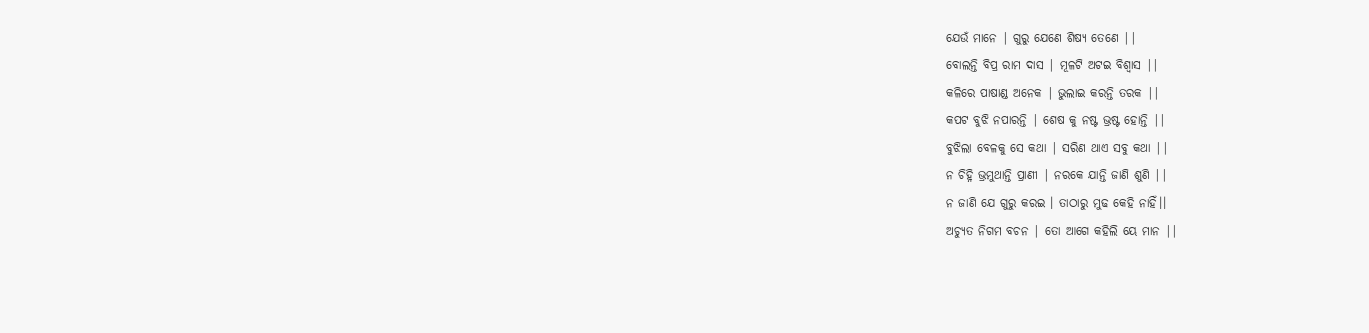ଯେଉଁ ମାନେ | ଗୁରୁ ଯେଣେ ଶିଷ୍ୟ ତେଣେ ||
ବୋଲନ୍ତି ବିପ୍ର ରାମ ଦାସ | ମୂଳଟି ଅଟଇ ବିଶ୍ୱାସ ||
କଳିରେ ପାଷାଣ୍ଡ ଅନେକ | ଭୁଲାଇ କରନ୍ତି ତରକ ||
କପଟ ବୁଝି ନପାରନ୍ତି | ଶେଷ କୁ ନଷ୍ଟ ଭ୍ରଷ୍ଟ ହୋନ୍ତି ||
ବୁଝିଲା ବେଳକୁ ସେ କଥା | ସରିଣ ଥାଏ ସବୁ କଥା ||
ନ ଚିହ୍ନି ଭ୍ରମୁଥାନ୍ତି ପ୍ରାଣୀ | ନରକେ ଯାନ୍ତି ଜାଣି ଶୁଣି ||
ନ ଜାଣି ଯେ ଗୁରୁ କରଇ । ତାଠାରୁ ମୁଢ କେହି ନାହିଁ।।
ଅଚ୍ୟୁତ ନିଗମ ବଚନ | ତୋ ଆଗେ କହିଲି ୟେ ମାନ ||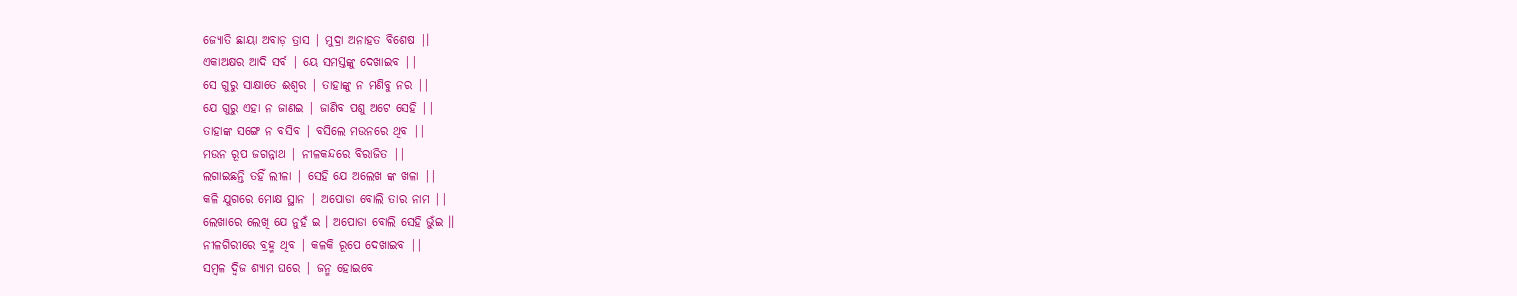ଜ୍ୟୋତି ଛାୟା ଅବାଡ଼ ତ୍ରାସ | ମୁଦ୍ରା ଅନାହତ ବିଶେଷ |।
ଏକାଅକ୍ଷର ଆଦି ସର୍ବ | ୟେ ସମସ୍ତଙ୍କୁ ଦେଖାଇବ ||
ସେ ଗୁରୁ ସାକ୍ଷାତେ ଈଶ୍ୱର | ତାହାଙ୍କୁ ନ ମଣିବୁ ନର ||
ଯେ ଗୁରୁ ଏହା ନ ଜାଣଇ | ଜାଣିବ ପଶୁ ଅଟେ ସେହି ||
ତାହାଙ୍କ ସଙ୍ଗେ ନ ବସିବ | ବସିଲେ ମଉନରେ ଥିବ ||
ମଉନ ରୂପ ଜଗନ୍ନାଥ | ନୀଳକନ୍ଦରେ ବିରାଜିତ ||
ଲଗାଇଛନ୍ତି ତହିଁ ଲୀଳା | ସେହି ଯେ ଅଲେଖ ଙ୍କ ଖଳା ||
କଳି ଯୁଗରେ ମୋକ୍ଷ ସ୍ଥାନ | ଅପୋଡା ବୋଲି ତାର ନାମ ||
ଲେଖାରେ ଲେଖି ଯେ ନୁହଁ ଇ । ଅପୋଡା ବୋଲି ସେହି ଭୁଁଇ ।।
ନୀଳଗିରୀରେ ବ୍ରହ୍ମ ଥିବ | କଳକି ରୂପେ ଦେଖାଇବ ||
ସମ୍ବଳ ଦ୍ଵିଜ ଶ୍ୟାମ ଘରେ | ଜନ୍ମ ହୋଇବେ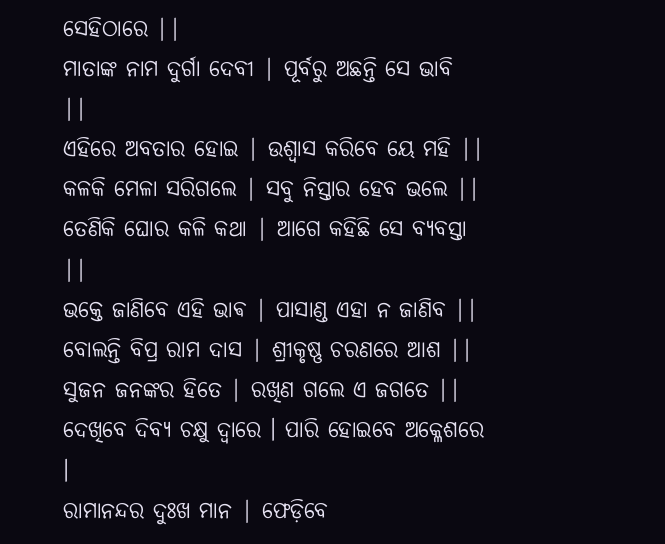ସେହିଠାରେ ||
ମାତାଙ୍କ ନାମ ଦୁର୍ଗା ଦେବୀ | ପୂର୍ବରୁ ଅଛନ୍ତି ସେ ଭାବି ||
ଏହିରେ ଅବତାର ହୋଇ | ଉଶ୍ୱାସ କରିବେ ୟେ ମହି ||
କଳକି ମେଳା ସରିଗଲେ | ସବୁ ନିସ୍ତାର ହେବ ଭଲେ ||
ତେଣିକି ଘୋର କଳି କଥା | ଆଗେ କହିଛି ସେ ବ୍ୟବସ୍ତା ||
ଭକ୍ତେ ଜାଣିବେ ଏହି ଭାଵ | ପାସାଣ୍ଡ ଏହା ନ ଜାଣିବ ||
ବୋଲନ୍ତି ବିପ୍ର ରାମ ଦାସ | ଶ୍ରୀକୃଷ୍ଣ ଚରଣରେ ଆଶ ||
ସୁଜନ ଜନଙ୍କର ହିତେ | ରଖିଣ ଗଲେ ଏ ଜଗତେ ||
ଦେଖିବେ ଦିବ୍ୟ ଚକ୍ଷୁ ଦ୍ଵାରେ । ପାରି ହୋଇବେ ଅକ୍ଳେଶରେ ।
ରାମାନନ୍ଦର ଦୁଃଖ ମାନ | ଫେଡ଼ିବେ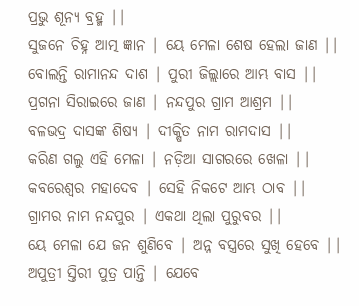ପ୍ରଭୁ ଶୂନ୍ୟ ବ୍ରହ୍ମ ||
ସୁଜନେ ଚିହ୍ନ ଆତ୍ମ ଜ୍ଞାନ | ୟେ ମେଳା ଶେଷ ହେଲା ଜାଣ ||
ବୋଲନ୍ତି ରାମାନନ୍ଦ ଦାଶ | ପୁରୀ ଜିଲ୍ଲାରେ ଆମ୍ଭ ବାସ ||
ପ୍ରଗନା ସିରାଇରେ ଜାଣ | ନନ୍ଦପୁର ଗ୍ରାମ ଆଶ୍ରମ ||
ବଳଭଦ୍ର ଦାସଙ୍କ ଶିଷ୍ୟ | ଦୀକ୍ଷିତ ନାମ ରାମଦାସ ||
କରିଣ ଗଲୁ ଏହି ମେଳା | ନଡ଼ିଆ ସାଗରରେ ଖେଳା ||
କବରେଶ୍ୱର ମହାଦେବ | ସେହି ନିକଟେ ଆମ୍ଭ ଠାବ ||
ଗ୍ରାମର ନାମ ନନ୍ଦପୁର | ଏକଥା ଥିଲା ପୁରୁବର ||
ୟେ ମେଳା ଯେ ଜନ ଶୁଣିବେ | ଅନ୍ନ ବସ୍ତ୍ରରେ ସୁଖି ହେବେ ||
ଅପୁତ୍ରୀ ସ୍ତିରୀ ପୁତ୍ର ପାନ୍ତି | ଯେବେ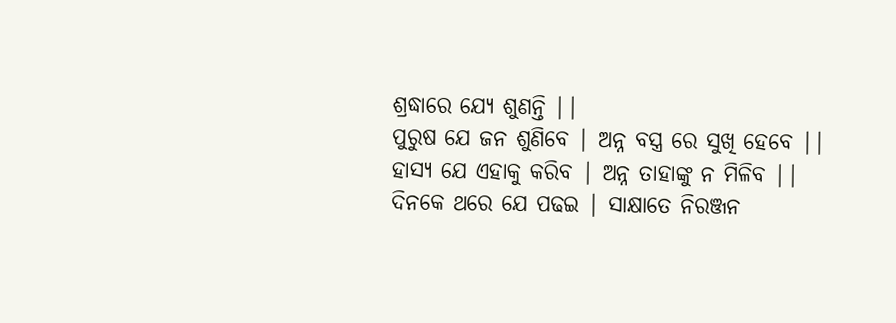ଶ୍ରଦ୍ଧାରେ ଯ୍ୟେ ଶୁଣନ୍ତି ||
ପୁରୁଷ ଯେ ଜନ ଶୁଣିବେ | ଅନ୍ନ ବସ୍ତ୍ର ରେ ସୁଖି ହେବେ ||
ହାସ୍ୟ ଯେ ଏହାକୁ କରିବ | ଅନ୍ନ ତାହାଙ୍କୁ ନ ମିଳିବ ||
ଦିନକେ ଥରେ ଯେ ପଢଇ | ସାକ୍ଷାତେ ନିରଞ୍ଜନ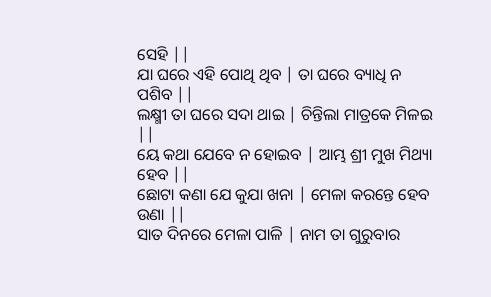ସେହି ||
ଯା ଘରେ ଏହି ପୋଥି ଥିବ | ତା ଘରେ ବ୍ୟାଧି ନ ପଶିବ ||
ଲକ୍ଷ୍ମୀ ତା ଘରେ ସଦା ଥାଇ | ଚିନ୍ତିଲା ମାତ୍ରକେ ମିଳଇ ||
ୟେ କଥା ଯେବେ ନ ହୋଇବ | ଆମ୍ଭ ଶ୍ରୀ ମୁଖ ମିଥ୍ୟା ହେବ ||
ଛୋଟା କଣା ଯେ କୁଯା ଖନା | ମେଳା କରନ୍ତେ ହେବ ଉଣା ||
ସାତ ଦିନରେ ମେଳା ପାଳି | ନାମ ତା ଗୁରୁବାର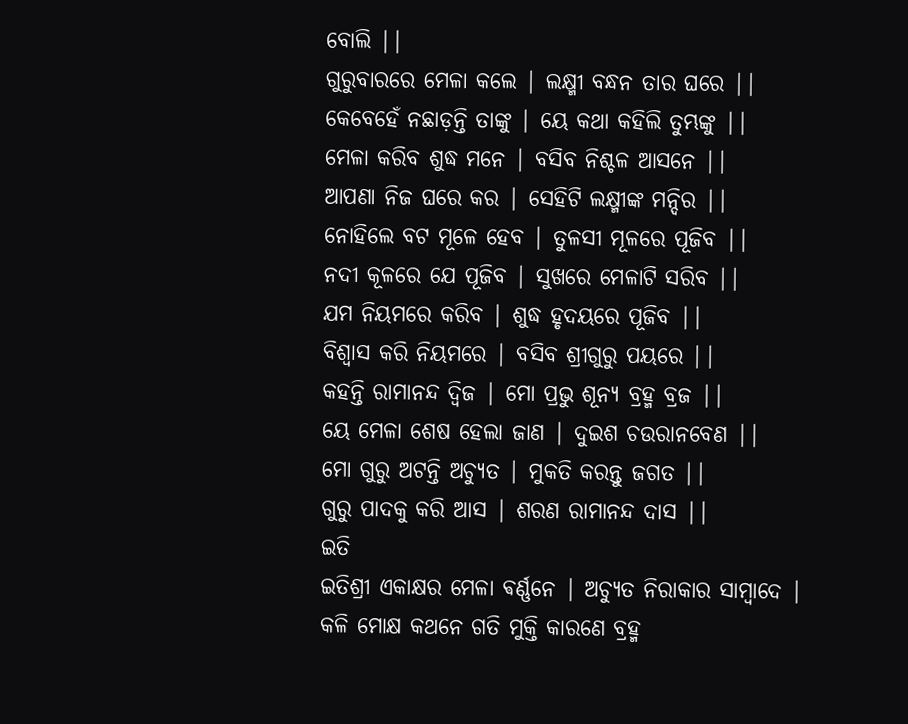ବୋଲି ||
ଗୁରୁବାରରେ ମେଳା କଲେ | ଲକ୍ଷ୍ମୀ ବନ୍ଧନ ତାର ଘରେ ||
କେବେହେଁ ନଛାଡ଼ନ୍ତି ତାଙ୍କୁ | ୟେ କଥା କହିଲି ତୁମ୍ଭଙ୍କୁ ||
ମେଳା କରିବ ଶୁଦ୍ଧ ମନେ | ବସିବ ନିଶ୍ଚଳ ଆସନେ ||
ଆପଣା ନିଜ ଘରେ କର | ସେହିଟି ଲକ୍ଷ୍ମୀଙ୍କ ମନ୍ଦିର ||
ନୋହିଲେ ବଟ ମୂଳେ ହେବ | ତୁଳସୀ ମୂଳରେ ପୂଜିବ ||
ନଦୀ କୂଳରେ ଯେ ପୂଜିବ | ସୁଖରେ ମେଳାଟି ସରିବ ||
ଯମ ନିୟମରେ କରିବ | ଶୁଦ୍ଧ ହୃଦୟରେ ପୂଜିବ ||
ବିଶ୍ୱାସ କରି ନିୟମରେ | ବସିବ ଶ୍ରୀଗୁରୁ ପୟରେ ||
କହନ୍ତି ରାମାନନ୍ଦ ଦ୍ଵିଜ | ମୋ ପ୍ରଭୁ ଶୂନ୍ୟ ବ୍ରହ୍ମ ବ୍ରଜ ||
ୟେ ମେଳା ଶେଷ ହେଲା ଜାଣ | ଦୁଇଶ ଚଉରାନବେଣ ||
ମୋ ଗୁରୁ ଅଟନ୍ତି ଅଚ୍ୟୁତ | ମୁକତି କରନ୍ତୁ ଜଗତ ||
ଗୁରୁ ପାଦକୁ କରି ଆସ | ଶରଣ ରାମାନନ୍ଦ ଦାସ ||
ଇତି
ଇତିଶ୍ରୀ ଏକାକ୍ଷର ମେଳା ଵର୍ଣ୍ଣନେ | ଅଚ୍ୟୁତ ନିରାକାର ସାମ୍ବାଦେ |
କଳି ମୋକ୍ଷ କଥନେ ଗତି ମୁକ୍ତି କାରଣେ ବ୍ରହ୍ମ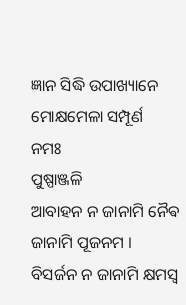ଜ୍ଞାନ ସିଦ୍ଧି ଉପାଖ୍ୟାନେ
ମୋକ୍ଷମେଳା ସମ୍ପୂର୍ଣ
ନମଃ
ପୁଷ୍ପାଞ୍ଜଳି
ଆବାହନ ନ ଜାନାମି ନୈଵ ଜାନାମି ପୂଜନମ ।
ବିସର୍ଜନ ନ ଜାନାମି କ୍ଷମସ୍ଵ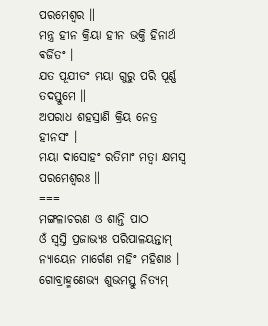ପରମେଶ୍ୱର ॥
ମନ୍ତ୍ର ହୀନ କ୍ରିୟା ହୀନ ଭକ୍ତି ହିନାର୍ଥ ଵର୍ଜିତଂ ।
ଯତ ପୂଯୀତଂ ମୟା ଗୁରୁ ପରି ପୂର୍ଣ୍ଣ ତଦସ୍ତୁମେ ॥
ଅପରାଧ ଶହସ୍ରାଣି କ୍ରିୟ ନେତ୍ର ହୀନସଂ ।
ମୟା ଦାସୋହଂ ରତିମାଂ ମତ୍ଵା କ୍ଷମସ୍ଵ ପରମେଶ୍ୱରଃ ॥
===
ମଙ୍ଗଳାଚରଣ ଓ ଶାନ୍ତି ପାଠ
ଓଁ ସ୍ୱସ୍ତି ପ୍ରଜାଭ୍ୟଃ ପରିପାଳୟନ୍ତାମ୍
ନ୍ୟାୟେନ ମାର୍ଗେଣ ମହିଂ ମହିଶାଃ ।
ଗୋବ୍ରାହ୍ମଣେଭ୍ୟ ଶୁଭମସ୍ତୁ ନିତ୍ୟମ୍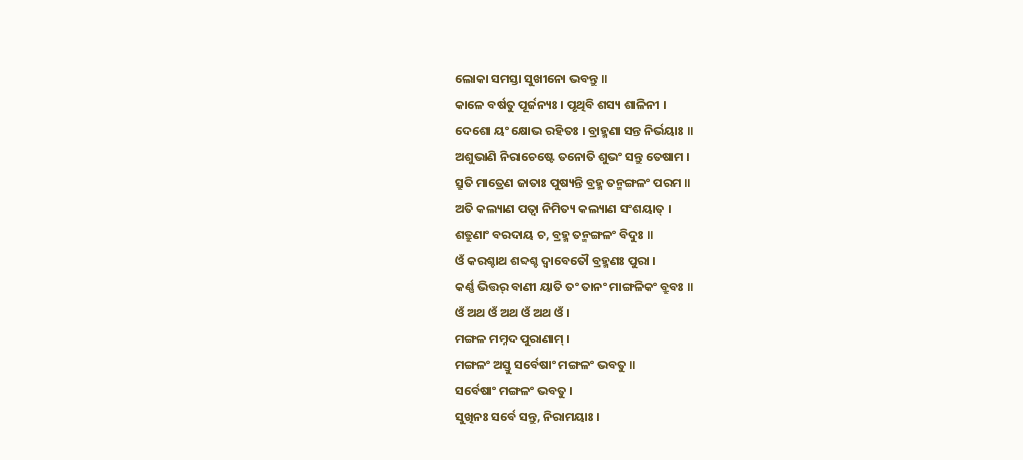ଲୋକା ସମସ୍ତା ସୁଖୀନୋ ଭବନ୍ତୁ ॥
କାଳେ ବର୍ଷତୁ ପୂର୍ଜନ୍ୟଃ । ପୃଥିବି ଶସ୍ୟ ଶାଳିନୀ ।
ଦେଶୋ ୟଂ କ୍ଷୋଭ ରହିତଃ । ବ୍ରାହ୍ମଣା ସନ୍ତ ନିର୍ଭୟାଃ ॥
ଅଶୁଭାଣି ନିରାଚେଷ୍ଟେ ତନୋତି ଶୁଭଂ ସନ୍ତୁ ତେଷାମ ।
ସ୍ରୁତି ମାତ୍ରେଣ ଜାତାଃ ପୁଷ୍ୟନ୍ତି ବ୍ରହ୍ମ ତନ୍ମଙ୍ଗଳଂ ପରମ ॥
ଅତି କଲ୍ୟାଣ ପତ୍ଵା ନିମିତ୍ୟ କଲ୍ୟାଣ ସଂଶୟାତ୍ ।
ଶତ୍ରୁଣାଂ ବରଦାୟ ଚ, ବ୍ରହ୍ମ ତନ୍ମଙ୍ଗଳଂ ବିଦୁଃ ॥
ଓଁ କରଶ୍ଚାଥ ଶବ୍ଦଶ୍ଚ ଦ୍ଵାବେତୌ ବ୍ରହ୍ମଣଃ ପୁରା ।
କର୍ଣ୍ଣ ଭିତ୍ତର୍ ବାଣୀ ୟାତି ତଂ ତାନଂ ମାଙ୍ଗଳିକଂ ବ୍ରୁବଃ ॥
ଓଁ ଅଥ ଓଁ ଅଥ ଓଁ ଅଥ ଓଁ ।
ମଙ୍ଗଳ ମମ୍ନଦ ପୁରାଣାମ୍ ।
ମଙ୍ଗଳଂ ଅସ୍ତୁ ସର୍ବେଷାଂ ମଙ୍ଗଳଂ ଭବତୁ ॥
ସର୍ବେଷାଂ ମଙ୍ଗଳଂ ଭବତୁ ।
ସୁଖିନଃ ସର୍ବେ ସନ୍ତୁ, ନିରାମୟାଃ ।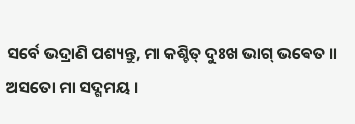ସର୍ବେ ଭଦ୍ରାଣି ପଶ୍ୟନ୍ତୁ, ମା କଶ୍ଚିତ୍ ଦୁଃଖ ଭାଗ୍ ଭଵେତ ॥
ଅସତୋ ମା ସଦ୍ଗମୟ ।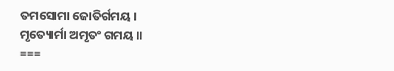ତମସୋମା ଜୋତିର୍ଗମୟ ।
ମୃତ୍ୟୋର୍ମା ଅମୃତଂ ଗମୟ ॥
===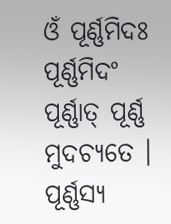ଓଁ ପୂର୍ଣ୍ଣମିଦଃ ପୂର୍ଣ୍ଣମିଦଂ ପୂର୍ଣ୍ଣାତ୍ ପୂର୍ଣ୍ଣ ମୁଦଚ୍ୟତେ ।
ପୂର୍ଣ୍ଣସ୍ୟ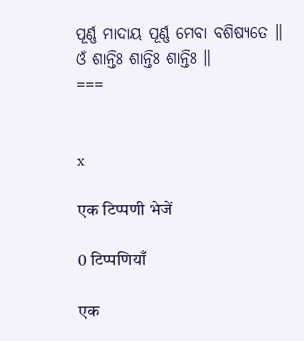ପୂର୍ଣ୍ଣ ମାଦାୟ ପୂର୍ଣ୍ଣ ମେବା ବଶିଷ୍ୟତେ ॥
ଓଁ ଶାନ୍ତିଃ ଶାନ୍ତିଃ ଶାନ୍ତିଃ ॥
===


x

एक टिप्पणी भेजें

0 टिप्पणियाँ

एक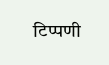टिप्पणी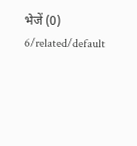भेजें (0)
6/related/default